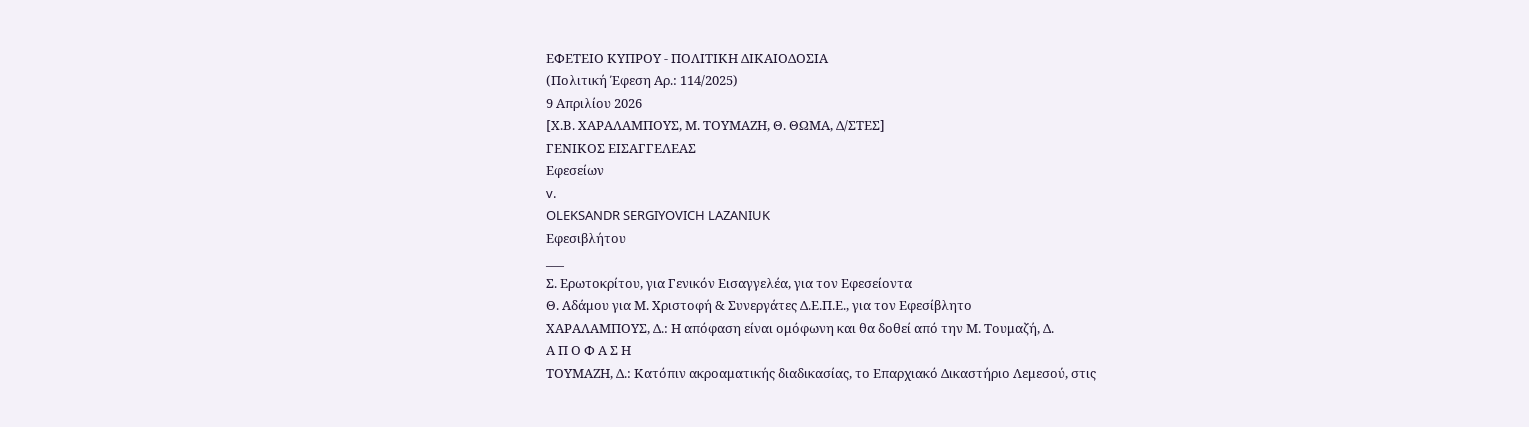ΕΦΕΤΕΙΟ ΚΥΠΡΟΥ ‑ ΠΟΛΙΤΙΚΗ ΔΙΚΑΙΟΔΟΣΙΑ
(Πολιτική Έφεση Αρ.: 114/2025)
9 Απριλίου 2026
[Χ.Β. ΧΑΡΑΛΑΜΠΟΥΣ, Μ. ΤΟΥΜΑΖΗ, Θ. ΘΩΜΑ, Δ/ΣΤΕΣ]
ΓΕΝΙΚΟΣ ΕΙΣΑΓΓΕΛΕΑΣ
Εφεσείων
v.
OLEKSANDR SERGIYOVICH LAZANIUK
Εφεσιβλήτου
___
Σ. Ερωτοκρίτου, για Γενικόν Εισαγγελέα, για τον Εφεσείοντα
Θ. Αδάμου για Μ. Χριστοφή & Συνεργάτες Δ.Ε.Π.Ε., για τον Εφεσίβλητο
ΧΑΡΑΛΑΜΠΟΥΣ, Δ.: Η απόφαση είναι ομόφωνη και θα δοθεί από την Μ. Τουμαζή, Δ.
Α Π Ο Φ Α Σ Η
ΤΟΥΜΑΖΗ, Δ.: Κατόπιν ακροαματικής διαδικασίας, το Επαρχιακό Δικαστήριο Λεμεσού, στις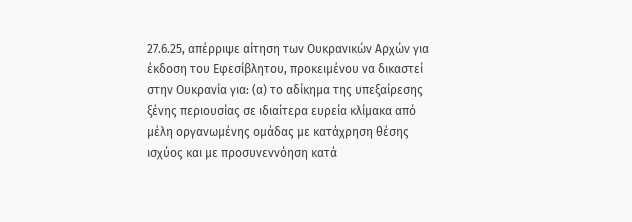27.6.25, απέρριψε αίτηση των Ουκρανικών Αρχών για έκδοση του Εφεσίβλητου, προκειμένου να δικαστεί στην Ουκρανία για: (α) το αδίκημα της υπεξαίρεσης ξένης περιουσίας σε ιδιαίτερα ευρεία κλίμακα από μέλη οργανωμένης ομάδας με κατάχρηση θέσης ισχύος και με προσυνεννόηση κατά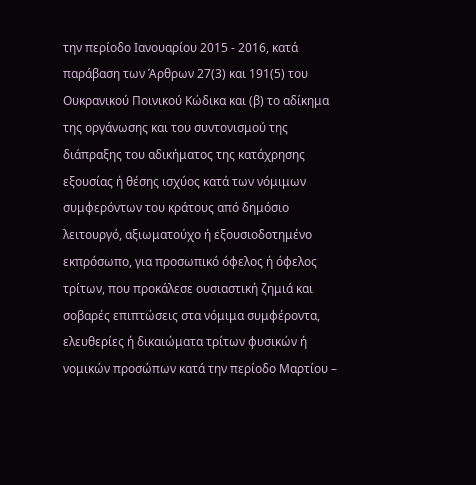την περίοδο Ιανουαρίου 2015 - 2016, κατά παράβαση των Άρθρων 27(3) και 191(5) του Ουκρανικού Ποινικού Κώδικα και (β) το αδίκημα της οργάνωσης και του συντονισμού της διάπραξης του αδικήματος της κατάχρησης εξουσίας ή θέσης ισχύος κατά των νόμιμων συμφερόντων του κράτους από δημόσιο λειτουργό, αξιωματούχο ή εξουσιοδοτημένο εκπρόσωπο, για προσωπικό όφελος ή όφελος τρίτων, που προκάλεσε ουσιαστική ζημιά και σοβαρές επιπτώσεις στα νόμιμα συμφέροντα, ελευθερίες ή δικαιώματα τρίτων φυσικών ή νομικών προσώπων κατά την περίοδο Μαρτίου –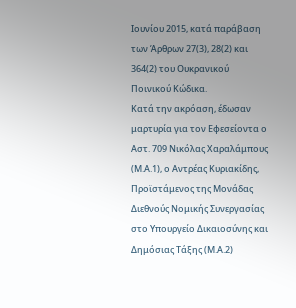Ιουνίου 2015, κατά παράβαση των Άρθρων 27(3), 28(2) και 364(2) του Ουκρανικού Ποινικού Κώδικα.
Κατά την ακρόαση, έδωσαν μαρτυρία για τον Εφεσείοντα ο Αστ. 709 Νικόλας Χαραλάμπους (Μ.Α.1), ο Αντρέας Κυριακίδης, Προϊστάμενος της Μονάδας Διεθνούς Νομικής Συνεργασίας στο Υπουργείο Δικαιοσύνης και Δημόσιας Τάξης (Μ.Α.2)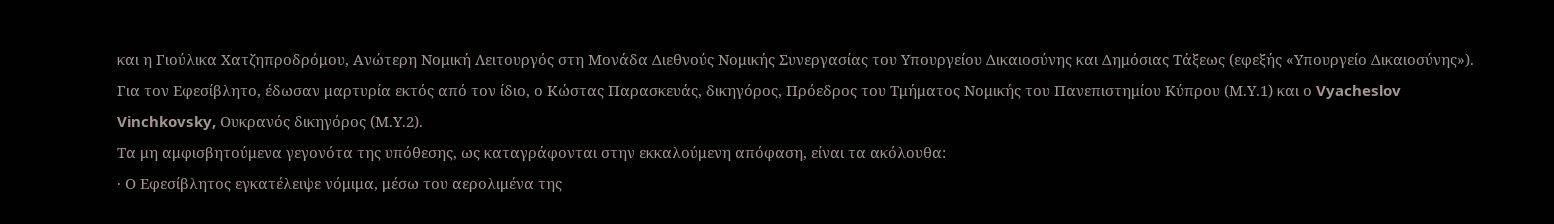και η Γιούλικα Χατζηπροδρόμου, Ανώτερη Νομική Λειτουργός στη Μονάδα Διεθνούς Νομικής Συνεργασίας του Υπουργείου Δικαιοσύνης και Δημόσιας Τάξεως (εφεξής «Υπουργείο Δικαιοσύνης»). Για τον Εφεσίβλητο, έδωσαν μαρτυρία εκτός από τον ίδιο, ο Κώστας Παρασκευάς, δικηγόρος, Πρόεδρος του Τμήματος Νομικής του Πανεπιστημίου Κύπρου (Μ.Υ.1) και ο Vyacheslov Vinchkovsky, Ουκρανός δικηγόρος (Μ.Υ.2).
Τα μη αμφισβητούμενα γεγονότα της υπόθεσης, ως καταγράφονται στην εκκαλούμενη απόφαση, είναι τα ακόλουθα:
· Ο Εφεσίβλητος εγκατέλειψε νόμιμα, μέσω του αερολιμένα της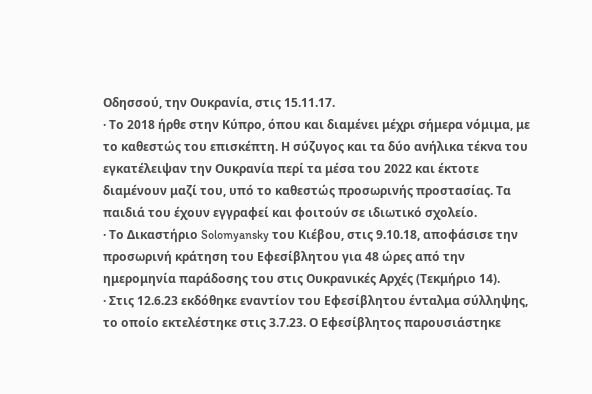Οδησσού, την Ουκρανία, στις 15.11.17.
· Το 2018 ήρθε στην Κύπρο, όπου και διαμένει μέχρι σήμερα νόμιμα, με το καθεστώς του επισκέπτη. Η σύζυγος και τα δύο ανήλικα τέκνα του εγκατέλειψαν την Ουκρανία περί τα μέσα του 2022 και έκτοτε διαμένουν μαζί του, υπό το καθεστώς προσωρινής προστασίας. Τα παιδιά του έχουν εγγραφεί και φοιτούν σε ιδιωτικό σχολείο.
· Το Δικαστήριο Solomyansky του Κιέβου, στις 9.10.18, αποφάσισε την προσωρινή κράτηση του Εφεσίβλητου για 48 ώρες από την ημερομηνία παράδοσης του στις Ουκρανικές Αρχές (Τεκμήριο 14).
· Στις 12.6.23 εκδόθηκε εναντίον του Εφεσίβλητου ένταλμα σύλληψης, το οποίο εκτελέστηκε στις 3.7.23. Ο Εφεσίβλητος παρουσιάστηκε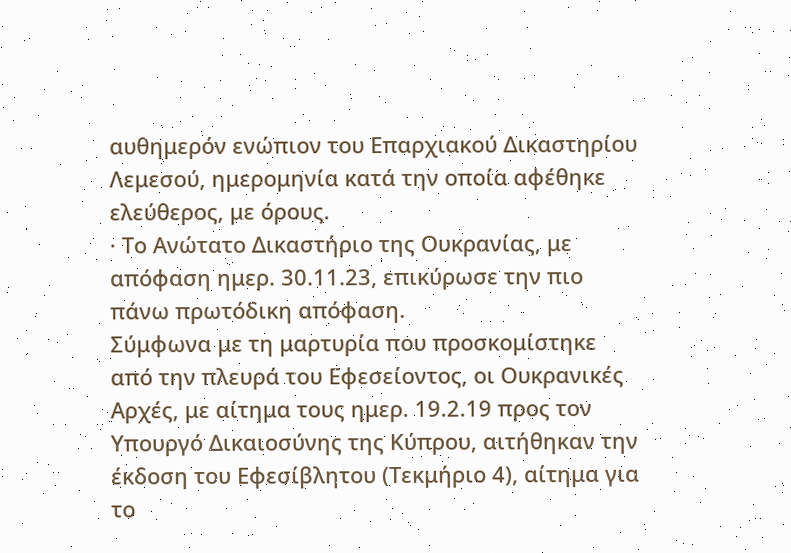αυθημερόν ενώπιον του Επαρχιακού Δικαστηρίου Λεμεσού, ημερομηνία κατά την οποία αφέθηκε ελεύθερος, με όρους.
· Το Ανώτατο Δικαστήριο της Ουκρανίας, με απόφαση ημερ. 30.11.23, επικύρωσε την πιο πάνω πρωτόδικη απόφαση.
Σύμφωνα με τη μαρτυρία που προσκομίστηκε από την πλευρά του Εφεσείοντος, οι Ουκρανικές Αρχές, με αίτημα τους ημερ. 19.2.19 προς τον Υπουργό Δικαιοσύνης της Κύπρου, αιτήθηκαν την έκδοση του Εφεσίβλητου (Τεκμήριο 4), αίτημα για το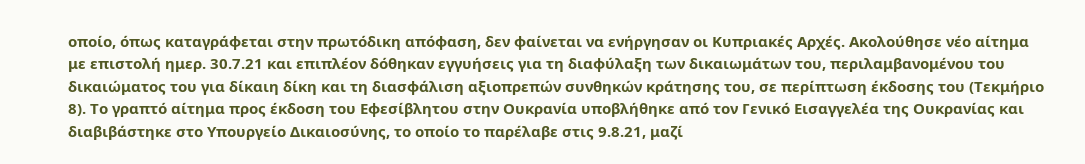οποίο, όπως καταγράφεται στην πρωτόδικη απόφαση, δεν φαίνεται να ενήργησαν οι Κυπριακές Αρχές. Ακολούθησε νέο αίτημα με επιστολή ημερ. 30.7.21 και επιπλέον δόθηκαν εγγυήσεις για τη διαφύλαξη των δικαιωμάτων του, περιλαμβανομένου του δικαιώματος του για δίκαιη δίκη και τη διασφάλιση αξιοπρεπών συνθηκών κράτησης του, σε περίπτωση έκδοσης του (Τεκμήριο 8). Το γραπτό αίτημα προς έκδοση του Εφεσίβλητου στην Ουκρανία υποβλήθηκε από τον Γενικό Εισαγγελέα της Ουκρανίας και διαβιβάστηκε στο Υπουργείο Δικαιοσύνης, το οποίο το παρέλαβε στις 9.8.21, μαζί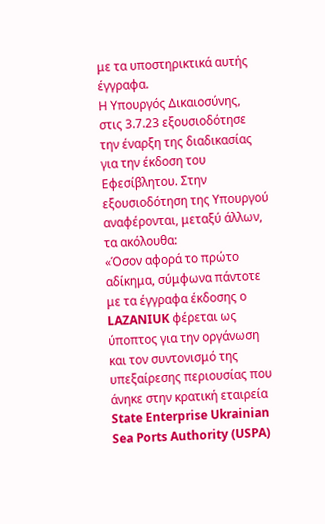με τα υποστηρικτικά αυτής έγγραφα.
Η Υπουργός Δικαιοσύνης, στις 3.7.23 εξουσιοδότησε την έναρξη της διαδικασίας για την έκδοση του Εφεσίβλητου. Στην εξουσιοδότηση της Υπουργού αναφέρονται, μεταξύ άλλων, τα ακόλουθα:
«Όσον αφορά το πρώτο αδίκημα, σύμφωνα πάντοτε με τα έγγραφα έκδοσης ο LAZANIUK φέρεται ως ύποπτος για την οργάνωση και τον συντονισμό της υπεξαίρεσης περιουσίας που άνηκε στην κρατική εταιρεία State Enterprise Ukrainian Sea Ports Authority (USPA)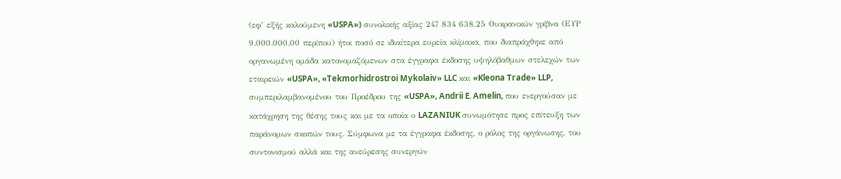(εφ’ εξής καλούμενη «USPA») συνολικής αξίας 247 834 638,25 Ουκρανικών γρίβνα (ΕΥΡ 9.000.000,00 περίπου) ήτοι ποσό σε ιδιαίτερα ευρεία κλίμακα, που διαπράχθηκε από οργανωμένη ομάδα κατονομαζόμενων στα έγγραφα έκδοσης υψηλόβαθμων στελεχών των εταιρειών «USPA», «Tekmorhidrostroi Mykolaiv» LLC και «Kleona Trade» LLP, συμπεριλαμβανομένου του Προέδρου της «USPA», Andrii E. Amelin, που ενεργούσαν με κατάχρηση της θέσης τους και με τα οποία ο LAZANIUK συνωμότησε προς επίτευξη των παράνομων σκοπών τους. Σύμφωνα με τα έγγραφα έκδοσης, ο ρόλος της οργάνωσης, του συντονισμού αλλά και της ανεύρεσης συνεργών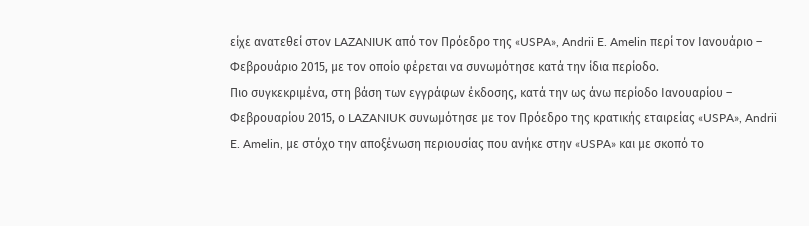είχε ανατεθεί στον LAZANIUK από τον Πρόεδρο της «USPA», Andrii E. Amelin περί τον Ιανουάριο – Φεβρουάριο 2015, με τον οποίο φέρεται να συνωμότησε κατά την ίδια περίοδο.
Πιο συγκεκριμένα, στη βάση των εγγράφων έκδοσης, κατά την ως άνω περίοδο Ιανουαρίου – Φεβρουαρίου 2015, ο LAZANIUK συνωμότησε με τον Πρόεδρο της κρατικής εταιρείας «USPA», Andrii E. Amelin, με στόχο την αποξένωση περιουσίας που ανήκε στην «USPA» και με σκοπό το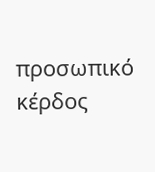προσωπικό κέρδος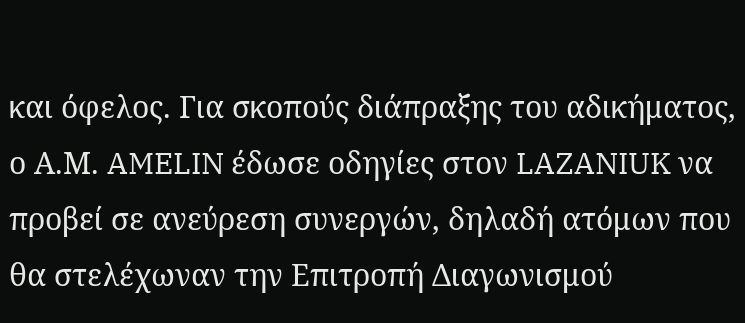και όφελος. Για σκοπούς διάπραξης του αδικήματος, ο Α.Μ. AMELIN έδωσε οδηγίες στον LAZANIUK να προβεί σε ανεύρεση συνεργών, δηλαδή ατόμων που θα στελέχωναν την Επιτροπή Διαγωνισμού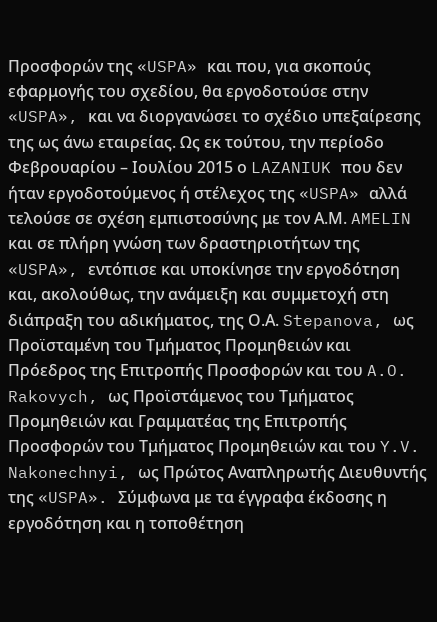Προσφορών της «USPA» και που, για σκοπούς εφαρμογής του σχεδίου, θα εργοδοτούσε στην «USPA», και να διοργανώσει το σχέδιο υπεξαίρεσης της ως άνω εταιρείας. Ως εκ τούτου, την περίοδο Φεβρουαρίου – Ιουλίου 2015 ο LAZANIUK που δεν ήταν εργοδοτούμενος ή στέλεχος της «USPA» αλλά τελούσε σε σχέση εμπιστοσύνης με τον Α.Μ. AMELIN και σε πλήρη γνώση των δραστηριοτήτων της «USPA», εντόπισε και υποκίνησε την εργοδότηση και, ακολούθως, την ανάμειξη και συμμετοχή στη διάπραξη του αδικήματος, της Ο.Α. Stepanova, ως Προϊσταμένη του Τμήματος Προμηθειών και Πρόεδρος της Επιτροπής Προσφορών και του A.O. Rakovych, ως Προϊστάμενος του Τμήματος Προμηθειών και Γραμματέας της Επιτροπής Προσφορών του Τμήματος Προμηθειών και του Y.V. Nakonechnyi, ως Πρώτος Αναπληρωτής Διευθυντής της «USPA». Σύμφωνα με τα έγγραφα έκδοσης η εργοδότηση και η τοποθέτηση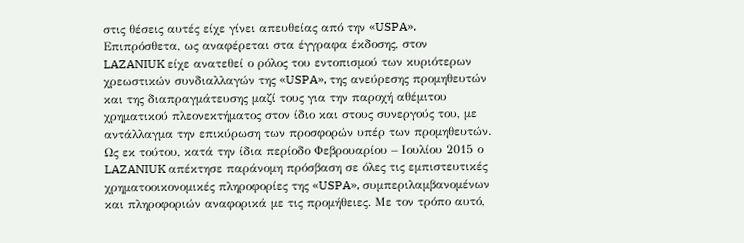στις θέσεις αυτές είχε γίνει απευθείας από την «USPA».
Επιπρόσθετα, ως αναφέρεται στα έγγραφα έκδοσης, στον LAZANIUK είχε ανατεθεί ο ρόλος του εντοπισμού των κυριότερων χρεωστικών συνδιαλλαγών της «USPA», της ανεύρεσης προμηθευτών και της διαπραγμάτευσης μαζί τους για την παροχή αθέμιτου χρηματικού πλεονεκτήματος στον ίδιο και στους συνεργούς του, με αντάλλαγμα την επικύρωση των προσφορών υπέρ των προμηθευτών. Ως εκ τούτου, κατά την ίδια περίοδο Φεβρουαρίου – Ιουλίου 2015 ο LAZANIUK απέκτησε παράνομη πρόσβαση σε όλες τις εμπιστευτικές χρηματοοικονομικές πληροφορίες της «USPA», συμπεριλαμβανομένων και πληροφοριών αναφορικά με τις προμήθειες. Με τον τρόπο αυτό,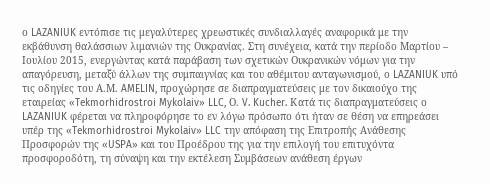ο LAZANIUK εντόπισε τις μεγαλύτερες χρεωστικές συνδιαλλαγές αναφορικά με την εκβάθυνση θαλάσσιων λιμανιών της Ουκρανίας. Στη συνέχεια, κατά την περίοδο Μαρτίου – Ιουλίου 2015, ενεργώντας κατά παράβαση των σχετικών Ουκρανικών νόμων για την απαγόρευση, μεταξύ άλλων της συμπαιγνίας και του αθέμιτου ανταγωνισμού, ο LAZANIUK υπό τις οδηγίες του Α.Μ. AMELIN, προχώρησε σε διαπραγματεύσεις με τον δικαιούχο της εταιρείας «Tekmorhidrostroi Mykolaiv» LLC, Ο. V. Kucher. Κατά τις διαπραγματεύσεις ο LAZANIUK φέρεται να πληροφόρησε το εν λόγω πρόσωπο ότι ήταν σε θέση να επηρεάσει υπέρ της «Tekmorhidrostroi Mykolaiv» LLC την απόφαση της Επιτροπής Ανάθεσης Προσφορών της «USPA» και του Προέδρου της για την επιλογή του επιτυχόντα προσφοροδότη, τη σύναψη και την εκτέλεση Συμβάσεων ανάθεση έργων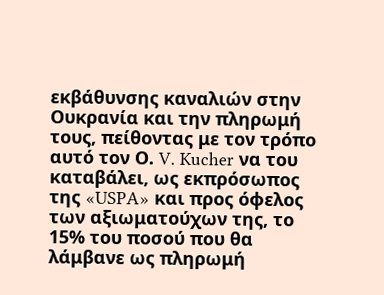εκβάθυνσης καναλιών στην Ουκρανία και την πληρωμή τους, πείθοντας με τον τρόπο αυτό τον Ο. V. Kucher να του καταβάλει, ως εκπρόσωπος της «USPA» και προς όφελος των αξιωματούχων της, το 15% του ποσού που θα λάμβανε ως πληρωμή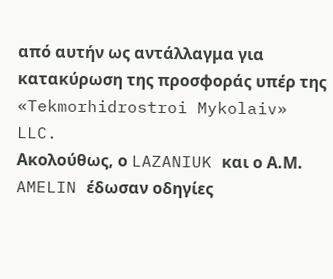από αυτήν ως αντάλλαγμα για κατακύρωση της προσφοράς υπέρ της «Tekmorhidrostroi Mykolaiv» LLC.
Ακολούθως, ο LAZANIUK και ο Α.Μ. AMELIN έδωσαν οδηγίες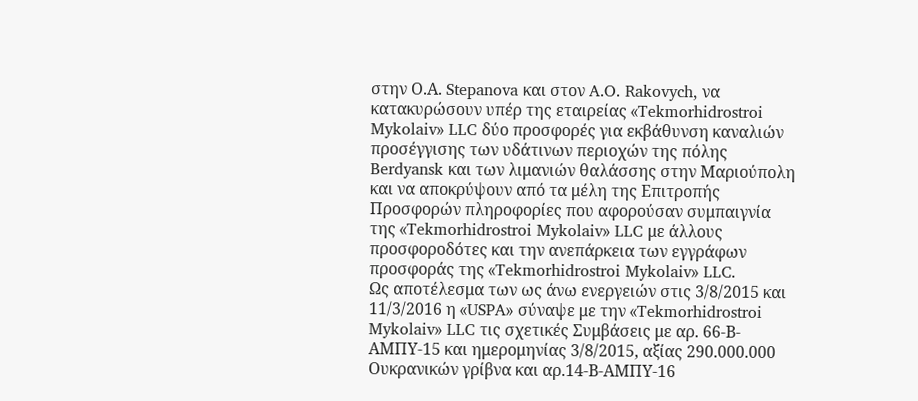στην Ο.Α. Stepanova και στον A.O. Rakovych, να κατακυρώσουν υπέρ της εταιρείας «Tekmorhidrostroi Mykolaiv» LLC δύο προσφορές για εκβάθυνση καναλιών προσέγγισης των υδάτινων περιοχών της πόλης Berdyansk και των λιμανιών θαλάσσης στην Μαριούπολη και να αποκρύψουν από τα μέλη της Επιτροπής Προσφορών πληροφορίες που αφορούσαν συμπαιγνία της «Tekmorhidrostroi Mykolaiv» LLC με άλλους προσφοροδότες και την ανεπάρκεια των εγγράφων προσφοράς της «Tekmorhidrostroi Mykolaiv» LLC.
Ως αποτέλεσμα των ως άνω ενεργειών στις 3/8/2015 και 11/3/2016 η «USPA» σύναψε με την «Tekmorhidrostroi Mykolaiv» LLC τις σχετικές Συμβάσεις με αρ. 66-Β-ΑΜΠΥ-15 και ημερομηνίας 3/8/2015, αξίας 290.000.000 Ουκρανικών γρίβνα και αρ.14-Β-ΑΜΠΥ-16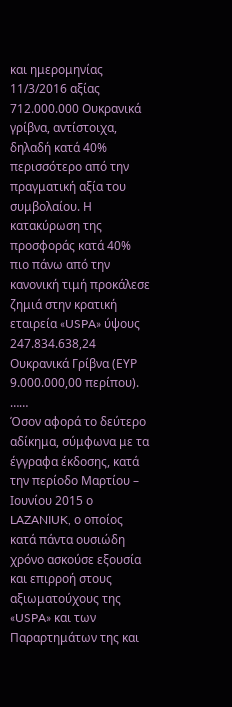και ημερομηνίας 11/3/2016 αξίας 712.000.000 Ουκρανικά γρίβνα, αντίστοιχα, δηλαδή κατά 40% περισσότερο από την πραγματική αξία του συμβολαίου. Η κατακύρωση της προσφοράς κατά 40% πιο πάνω από την κανονική τιμή προκάλεσε ζημιά στην κρατική εταιρεία «USPA» ύψους 247.834.638,24 Ουκρανικά Γρίβνα (ΕΥΡ 9.000.000,00 περίπου).
……
Όσον αφορά το δεύτερο αδίκημα, σύμφωνα με τα έγγραφα έκδοσης, κατά την περίοδο Μαρτίου – Ιουνίου 2015 ο LAZANIUK, ο οποίος κατά πάντα ουσιώδη χρόνο ασκούσε εξουσία και επιρροή στους αξιωματούχους της «USPA» και των Παραρτημάτων της και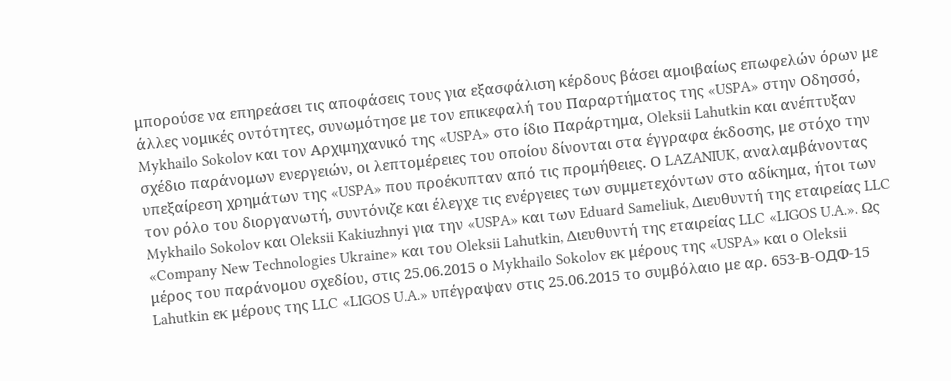μπορούσε να επηρεάσει τις αποφάσεις τους για εξασφάλιση κέρδους βάσει αμοιβαίως επωφελών όρων με άλλες νομικές οντότητες, συνωμότησε με τον επικεφαλή του Παραρτήματος της «USPA» στην Οδησσό, Mykhailo Sokolov και τον Αρχιμηχανικό της «USPA» στο ίδιο Παράρτημα, Oleksii Lahutkin και ανέπτυξαν σχέδιο παράνομων ενεργειών, οι λεπτομέρειες του οποίου δίνονται στα έγγραφα έκδοσης, με στόχο την υπεξαίρεση χρημάτων της «USPA» που προέκυπταν από τις προμήθειες. Ο LAZANIUK, αναλαμβάνοντας τον ρόλο του διοργανωτή, συντόνιζε και έλεγχε τις ενέργειες των συμμετεχόντων στο αδίκημα, ήτοι των Mykhailo Sokolov και Oleksii Kakiuzhnyi για την «USPA» και των Eduard Sameliuk, Διευθυντή της εταιρείας LLC «Company New Technologies Ukraine» και του Oleksii Lahutkin, Διευθυντή της εταιρείας LLC «LIGOS U.A.». Ως μέρος του παράνομου σχεδίου, στις 25.06.2015 ο Mykhailo Sokolov εκ μέρους της «USPA» και ο Oleksii Lahutkin εκ μέρους της LLC «LIGOS U.A.» υπέγραψαν στις 25.06.2015 το συμβόλαιο με αρ. 653-Β-ΟДΦ-15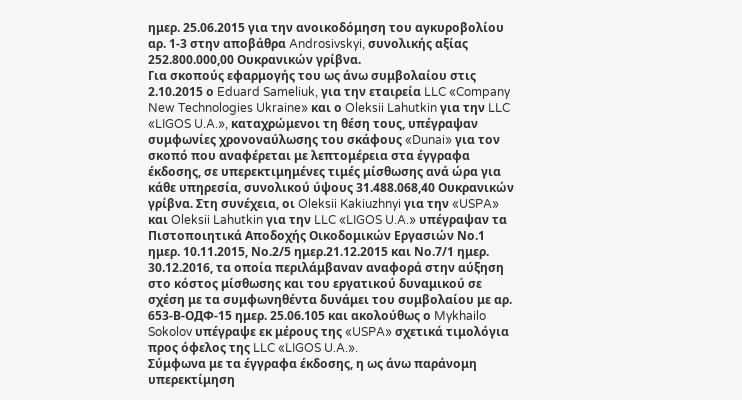ημερ. 25.06.2015 για την ανοικοδόμηση του αγκυροβολίου αρ. 1-3 στην αποβάθρα Androsivskyi, συνολικής αξίας 252.800.000,00 Ουκρανικών γρίβνα.
Για σκοπούς εφαρμογής του ως άνω συμβολαίου στις 2.10.2015 ο Eduard Sameliuk, για την εταιρεία LLC «Company New Technologies Ukraine» και ο Oleksii Lahutkin για την LLC «LIGOS U.A.», καταχρώμενοι τη θέση τους, υπέγραψαν συμφωνίες χρονοναύλωσης του σκάφους «Dunai» για τον σκοπό που αναφέρεται με λεπτομέρεια στα έγγραφα έκδοσης, σε υπερεκτιμημένες τιμές μίσθωσης ανά ώρα για κάθε υπηρεσία, συνολικού ύψους 31.488.068,40 Ουκρανικών γρίβνα. Στη συνέχεια, οι Oleksii Kakiuzhnyi για την «USPA» και Oleksii Lahutkin για την LLC «LIGOS U.A.» υπέγραψαν τα Πιστοποιητικά Αποδοχής Οικοδομικών Εργασιών Νο.1 ημερ. 10.11.2015, Νο.2/5 ημερ.21.12.2015 και Νο.7/1 ημερ. 30.12.2016, τα οποία περιλάμβαναν αναφορά στην αύξηση στο κόστος μίσθωσης και του εργατικού δυναμικού σε σχέση με τα συμφωνηθέντα δυνάμει του συμβολαίου με αρ. 653-Β-ΟДΦ-15 ημερ. 25.06.105 και ακολούθως ο Mykhailo Sokolov υπέγραψε εκ μέρους της «USPA» σχετικά τιμολόγια προς όφελος της LLC «LIGOS U.A.».
Σύμφωνα με τα έγγραφα έκδοσης, η ως άνω παράνομη υπερεκτίμηση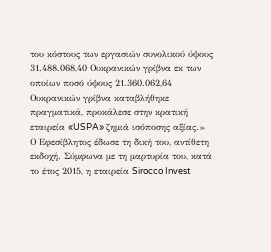του κόστους των εργασιών συνολικού ύψους 31.488.068,40 Ουκρανικών γρίβνα εκ των οποίων ποσό ύψους 21.360.062,64 Ουκρανικών γρίβνα καταβλήθηκε πραγματικά, προκάλεσε στην κρατική εταιρεία «USPA» ζημιά ισόποσης αξίας.»
Ο Εφεσίβλητος έδωσε τη δική του, αντίθετη εκδοχή. Σύμφωνα με τη μαρτυρία του, κατά το έτος 2015, η εταιρεία Sirocco Invest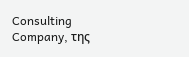Consulting Company, της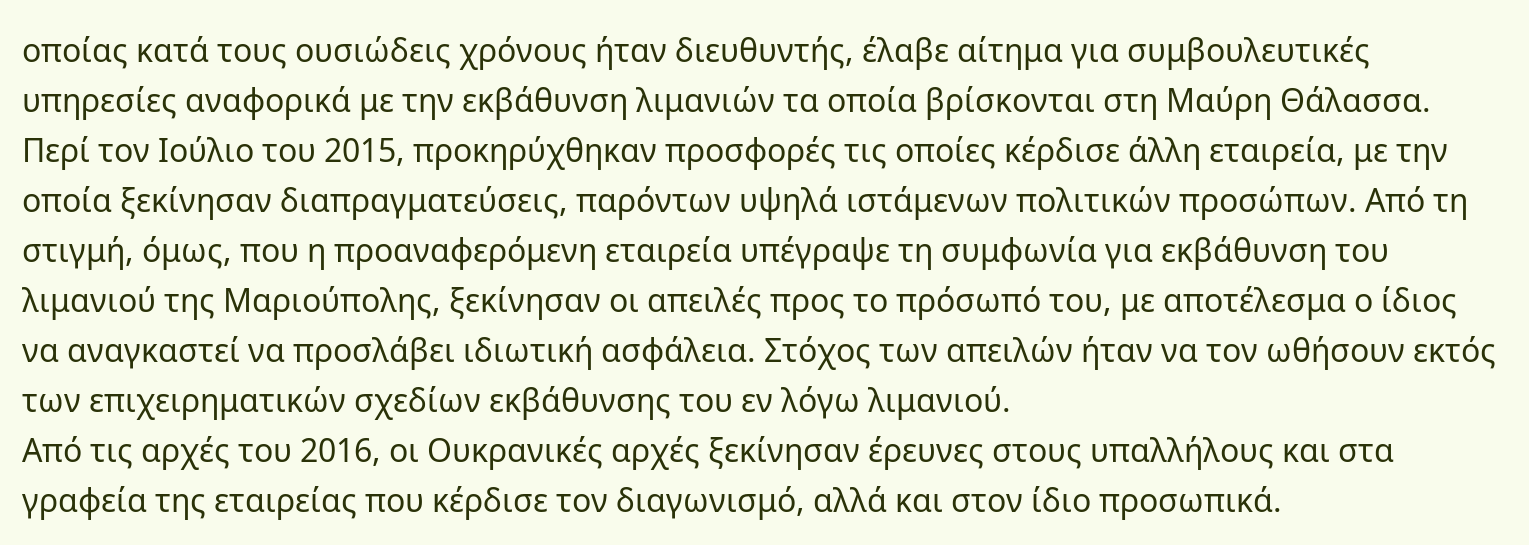οποίας κατά τους ουσιώδεις χρόνους ήταν διευθυντής, έλαβε αίτημα για συμβουλευτικές υπηρεσίες αναφορικά με την εκβάθυνση λιμανιών τα οποία βρίσκονται στη Μαύρη Θάλασσα. Περί τον Ιούλιο του 2015, προκηρύχθηκαν προσφορές τις οποίες κέρδισε άλλη εταιρεία, με την οποία ξεκίνησαν διαπραγματεύσεις, παρόντων υψηλά ιστάμενων πολιτικών προσώπων. Από τη στιγμή, όμως, που η προαναφερόμενη εταιρεία υπέγραψε τη συμφωνία για εκβάθυνση του λιμανιού της Μαριούπολης, ξεκίνησαν οι απειλές προς το πρόσωπό του, με αποτέλεσμα ο ίδιος να αναγκαστεί να προσλάβει ιδιωτική ασφάλεια. Στόχος των απειλών ήταν να τον ωθήσουν εκτός των επιχειρηματικών σχεδίων εκβάθυνσης του εν λόγω λιμανιού.
Από τις αρχές του 2016, οι Ουκρανικές αρχές ξεκίνησαν έρευνες στους υπαλλήλους και στα γραφεία της εταιρείας που κέρδισε τον διαγωνισμό, αλλά και στον ίδιο προσωπικά.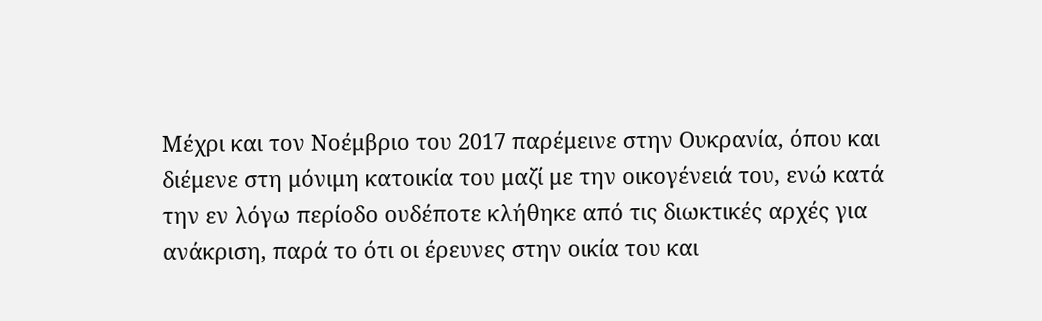Μέχρι και τον Νοέμβριο του 2017 παρέμεινε στην Ουκρανία, όπου και διέμενε στη μόνιμη κατοικία του μαζί με την οικογένειά του, ενώ κατά την εν λόγω περίοδο ουδέποτε κλήθηκε από τις διωκτικές αρχές για ανάκριση, παρά το ότι οι έρευνες στην οικία του και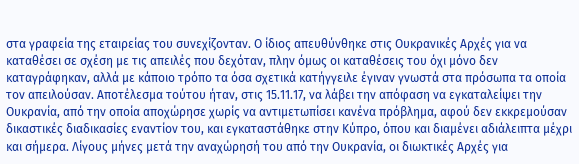στα γραφεία της εταιρείας του συνεχίζονταν. Ο ίδιος απευθύνθηκε στις Ουκρανικές Αρχές για να καταθέσει σε σχέση με τις απειλές που δεχόταν, πλην όμως οι καταθέσεις του όχι μόνο δεν καταγράφηκαν, αλλά με κάποιο τρόπο τα όσα σχετικά κατήγγειλε έγιναν γνωστά στα πρόσωπα τα οποία τον απειλούσαν. Αποτέλεσμα τούτου ήταν, στις 15.11.17, να λάβει την απόφαση να εγκαταλείψει την Ουκρανία, από την οποία αποχώρησε χωρίς να αντιμετωπίσει κανένα πρόβλημα, αφού δεν εκκρεμούσαν δικαστικές διαδικασίες εναντίον του, και εγκαταστάθηκε στην Κύπρο, όπου και διαμένει αδιάλειπτα μέχρι και σήμερα. Λίγους μήνες μετά την αναχώρησή του από την Ουκρανία, οι διωκτικές Αρχές για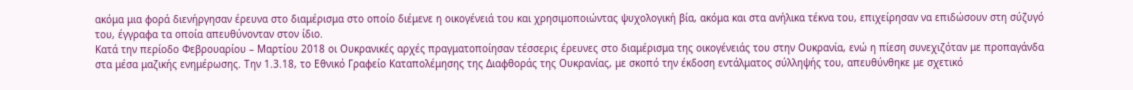ακόμα μια φορά διενήργησαν έρευνα στο διαμέρισμα στο οποίο διέμενε η οικογένειά του και χρησιμοποιώντας ψυχολογική βία, ακόμα και στα ανήλικα τέκνα του, επιχείρησαν να επιδώσουν στη σύζυγό του, έγγραφα τα οποία απευθύνονταν στον ίδιο.
Κατά την περίοδο Φεβρουαρίου – Μαρτίου 2018 οι Ουκρανικές αρχές πραγματοποίησαν τέσσερις έρευνες στο διαμέρισμα της οικογένειάς του στην Ουκρανία, ενώ η πίεση συνεχιζόταν με προπαγάνδα στα μέσα μαζικής ενημέρωσης. Την 1.3.18, το Εθνικό Γραφείο Καταπολέμησης της Διαφθοράς της Ουκρανίας, με σκοπό την έκδοση εντάλματος σύλληψής του, απευθύνθηκε με σχετικό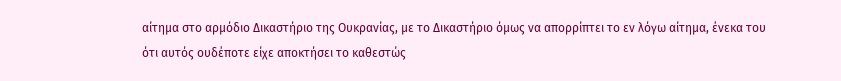αίτημα στο αρμόδιο Δικαστήριο της Ουκρανίας, με το Δικαστήριο όμως να απορρίπτει το εν λόγω αίτημα, ένεκα του ότι αυτός ουδέποτε είχε αποκτήσει το καθεστώς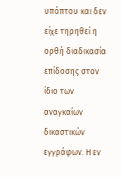υπόπτου και δεν είχε τηρηθεί η ορθή διαδικασία επίδοσης στον ίδιο των αναγκαίων δικαστικών εγγράφων. Η εν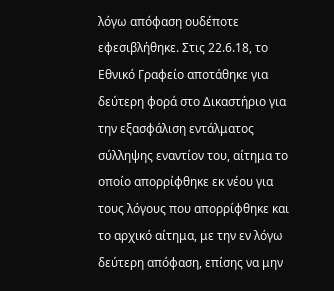λόγω απόφαση ουδέποτε εφεσιβλήθηκε. Στις 22.6.18, το Εθνικό Γραφείο αποτάθηκε για δεύτερη φορά στο Δικαστήριο για την εξασφάλιση εντάλματος σύλληψης εναντίον του, αίτημα το οποίο απορρίφθηκε εκ νέου για τους λόγους που απορρίφθηκε και το αρχικό αίτημα, με την εν λόγω δεύτερη απόφαση, επίσης να μην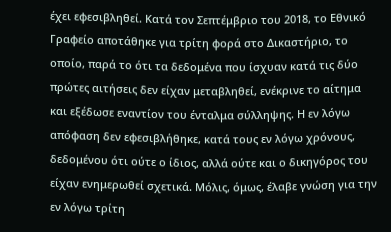έχει εφεσιβληθεί. Κατά τον Σεπτέμβριο του 2018, το Εθνικό Γραφείο αποτάθηκε για τρίτη φορά στο Δικαστήριο, το οποίο, παρά το ότι τα δεδομένα που ίσχυαν κατά τις δύο πρώτες αιτήσεις δεν είχαν μεταβληθεί, ενέκρινε το αίτημα και εξέδωσε εναντίον του ένταλμα σύλληψης. Η εν λόγω απόφαση δεν εφεσιβλήθηκε, κατά τους εν λόγω χρόνους, δεδομένου ότι ούτε ο ίδιος, αλλά ούτε και ο δικηγόρος του είχαν ενημερωθεί σχετικά. Μόλις, όμως, έλαβε γνώση για την εν λόγω τρίτη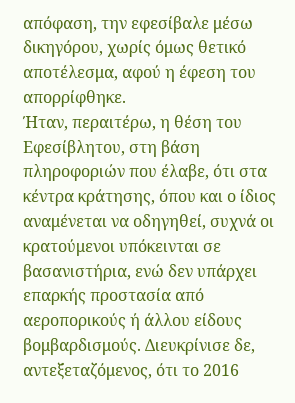απόφαση, την εφεσίβαλε μέσω δικηγόρου, χωρίς όμως θετικό αποτέλεσμα, αφού η έφεση του απορρίφθηκε.
Ήταν, περαιτέρω, η θέση του Εφεσίβλητου, στη βάση πληροφοριών που έλαβε, ότι στα κέντρα κράτησης, όπου και ο ίδιος αναμένεται να οδηγηθεί, συχνά οι κρατούμενοι υπόκεινται σε βασανιστήρια, ενώ δεν υπάρχει επαρκής προστασία από αεροπορικούς ή άλλου είδους βομβαρδισμούς. Διευκρίνισε δε, αντεξεταζόμενος, ότι το 2016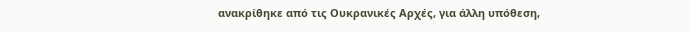ανακρίθηκε από τις Ουκρανικές Αρχές, για άλλη υπόθεση,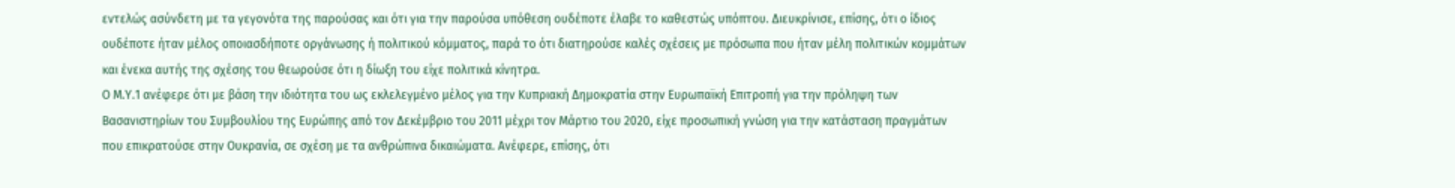εντελώς ασύνδετη με τα γεγονότα της παρούσας και ότι για την παρούσα υπόθεση ουδέποτε έλαβε το καθεστώς υπόπτου. Διευκρίνισε, επίσης, ότι ο ίδιος ουδέποτε ήταν μέλος οποιασδήποτε οργάνωσης ή πολιτικού κόμματος, παρά το ότι διατηρούσε καλές σχέσεις με πρόσωπα που ήταν μέλη πολιτικών κομμάτων και ένεκα αυτής της σχέσης του θεωρούσε ότι η δίωξη του είχε πολιτικά κίνητρα.
Ο Μ.Υ.1 ανέφερε ότι με βάση την ιδιότητα του ως εκλελεγμένο μέλος για την Κυπριακή Δημοκρατία στην Ευρωπαϊκή Επιτροπή για την πρόληψη των Βασανιστηρίων του Συμβουλίου της Ευρώπης από τον Δεκέμβριο του 2011 μέχρι τον Μάρτιο του 2020, είχε προσωπική γνώση για την κατάσταση πραγμάτων που επικρατούσε στην Ουκρανία, σε σχέση με τα ανθρώπινα δικαιώματα. Ανέφερε, επίσης, ότι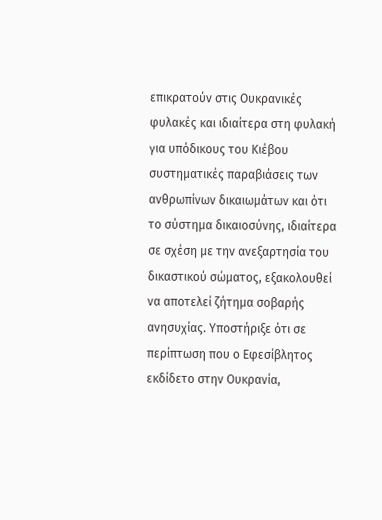επικρατούν στις Ουκρανικές φυλακές και ιδιαίτερα στη φυλακή για υπόδικους του Κιέβου συστηματικές παραβιάσεις των ανθρωπίνων δικαιωμάτων και ότι το σύστημα δικαιοσύνης, ιδιαίτερα σε σχέση με την ανεξαρτησία του δικαστικού σώματος, εξακολουθεί να αποτελεί ζήτημα σοβαρής ανησυχίας. Υποστήριξε ότι σε περίπτωση που ο Εφεσίβλητος εκδίδετο στην Ουκρανία,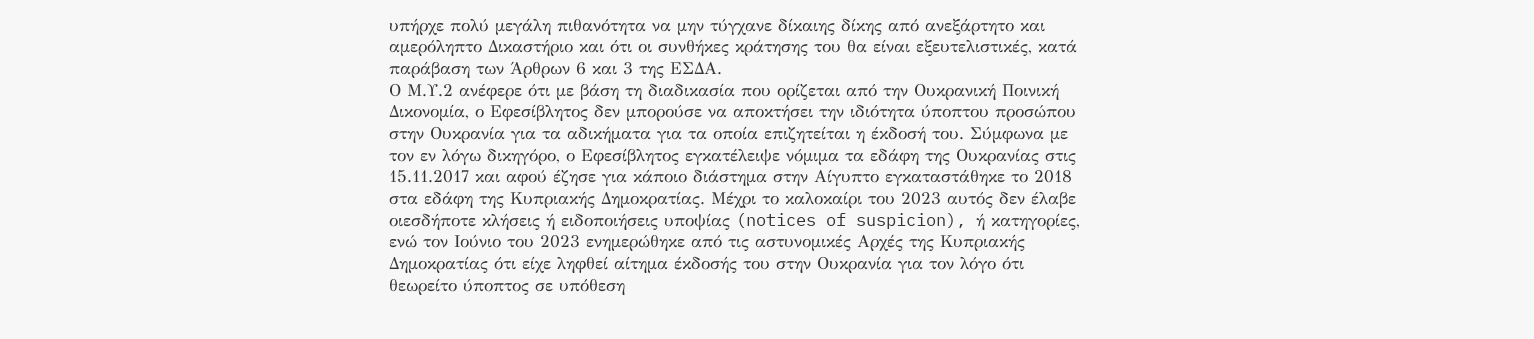υπήρχε πολύ μεγάλη πιθανότητα να μην τύγχανε δίκαιης δίκης από ανεξάρτητο και αμερόληπτο Δικαστήριο και ότι οι συνθήκες κράτησης του θα είναι εξευτελιστικές, κατά παράβαση των Άρθρων 6 και 3 της ΕΣΔΑ.
Ο Μ.Υ.2 ανέφερε ότι με βάση τη διαδικασία που ορίζεται από την Ουκρανική Ποινική Δικονομία, ο Εφεσίβλητος δεν μπορούσε να αποκτήσει την ιδιότητα ύποπτου προσώπου στην Ουκρανία για τα αδικήματα για τα οποία επιζητείται η έκδοσή του. Σύμφωνα με τον εν λόγω δικηγόρο, ο Εφεσίβλητος εγκατέλειψε νόμιμα τα εδάφη της Ουκρανίας στις 15.11.2017 και αφού έζησε για κάποιο διάστημα στην Αίγυπτο εγκαταστάθηκε το 2018 στα εδάφη της Κυπριακής Δημοκρατίας. Μέχρι το καλοκαίρι του 2023 αυτός δεν έλαβε οιεσδήποτε κλήσεις ή ειδοποιήσεις υποψίας (notices of suspicion), ή κατηγορίες, ενώ τον Ιούνιο του 2023 ενημερώθηκε από τις αστυνομικές Αρχές της Κυπριακής Δημοκρατίας ότι είχε ληφθεί αίτημα έκδοσής του στην Ουκρανία για τον λόγο ότι θεωρείτο ύποπτος σε υπόθεση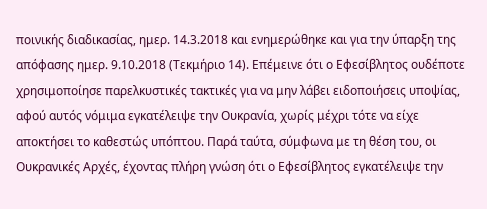ποινικής διαδικασίας, ημερ. 14.3.2018 και ενημερώθηκε και για την ύπαρξη της απόφασης ημερ. 9.10.2018 (Τεκμήριο 14). Επέμεινε ότι ο Εφεσίβλητος ουδέποτε χρησιμοποίησε παρελκυστικές τακτικές για να μην λάβει ειδοποιήσεις υποψίας, αφού αυτός νόμιμα εγκατέλειψε την Ουκρανία, χωρίς μέχρι τότε να είχε αποκτήσει το καθεστώς υπόπτου. Παρά ταύτα, σύμφωνα με τη θέση του, οι Ουκρανικές Αρχές, έχοντας πλήρη γνώση ότι ο Εφεσίβλητος εγκατέλειψε την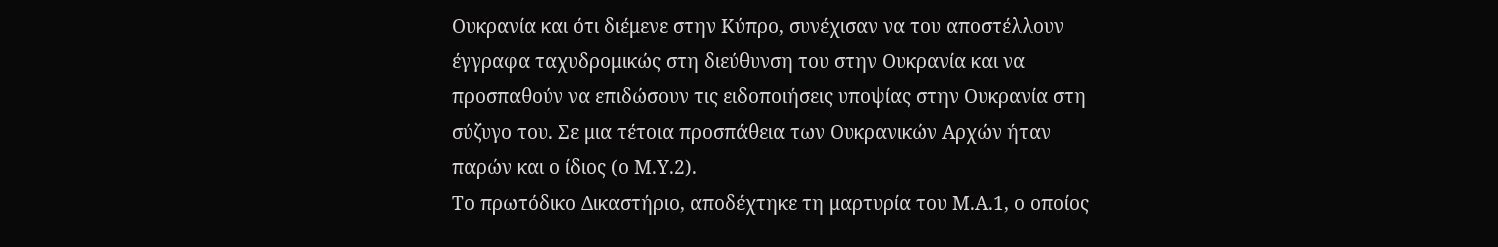Ουκρανία και ότι διέμενε στην Κύπρο, συνέχισαν να του αποστέλλουν έγγραφα ταχυδρομικώς στη διεύθυνση του στην Ουκρανία και να προσπαθούν να επιδώσουν τις ειδοποιήσεις υποψίας στην Ουκρανία στη σύζυγο του. Σε μια τέτοια προσπάθεια των Ουκρανικών Αρχών ήταν παρών και ο ίδιος (ο Μ.Υ.2).
Το πρωτόδικο Δικαστήριο, αποδέχτηκε τη μαρτυρία του Μ.Α.1, ο οποίος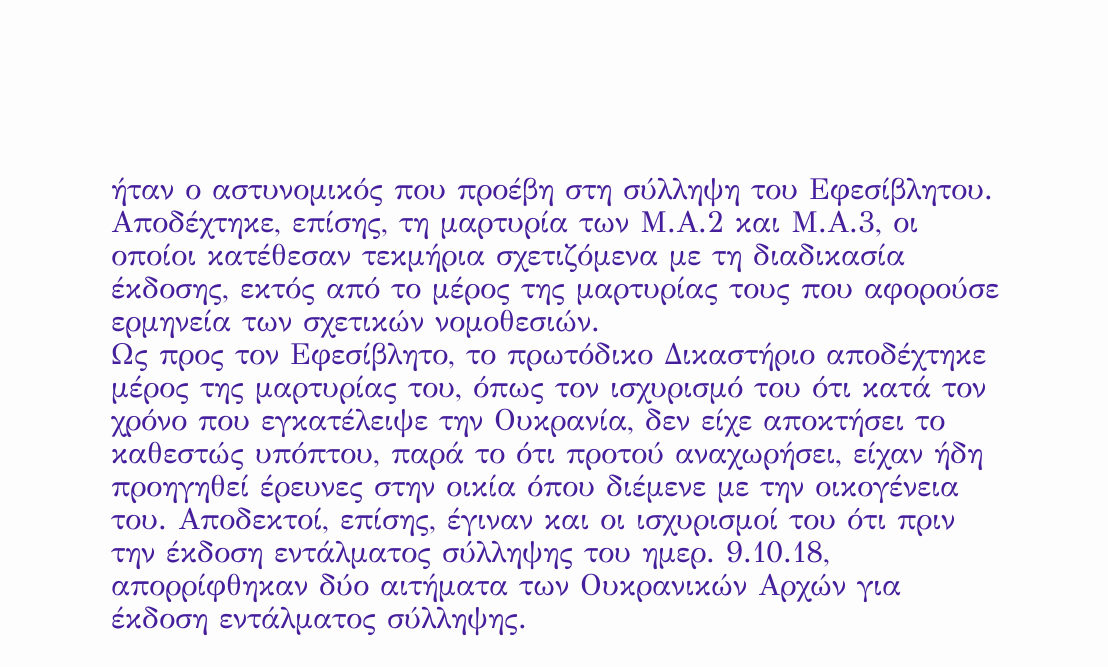ήταν ο αστυνομικός που προέβη στη σύλληψη του Εφεσίβλητου. Αποδέχτηκε, επίσης, τη μαρτυρία των Μ.Α.2 και Μ.Α.3, οι οποίοι κατέθεσαν τεκμήρια σχετιζόμενα με τη διαδικασία έκδοσης, εκτός από το μέρος της μαρτυρίας τους που αφορούσε ερμηνεία των σχετικών νομοθεσιών.
Ως προς τον Εφεσίβλητο, το πρωτόδικο Δικαστήριο αποδέχτηκε μέρος της μαρτυρίας του, όπως τον ισχυρισμό του ότι κατά τον χρόνο που εγκατέλειψε την Ουκρανία, δεν είχε αποκτήσει το καθεστώς υπόπτου, παρά το ότι προτού αναχωρήσει, είχαν ήδη προηγηθεί έρευνες στην οικία όπου διέμενε με την οικογένεια του. Αποδεκτοί, επίσης, έγιναν και οι ισχυρισμοί του ότι πριν την έκδοση εντάλματος σύλληψης του ημερ. 9.10.18, απορρίφθηκαν δύο αιτήματα των Ουκρανικών Αρχών για έκδοση εντάλματος σύλληψης.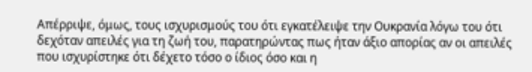Απέρριψε, όμως, τους ισχυρισμούς του ότι εγκατέλειψε την Ουκρανία λόγω του ότι δεχόταν απειλές για τη ζωή του, παρατηρώντας πως ήταν άξιο απορίας αν οι απειλές που ισχυρίστηκε ότι δέχετο τόσο ο ίδιος όσο και η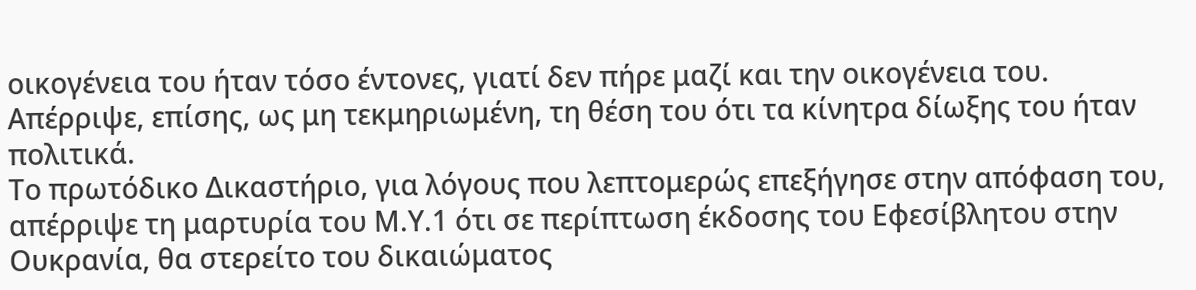οικογένεια του ήταν τόσο έντονες, γιατί δεν πήρε μαζί και την οικογένεια του. Απέρριψε, επίσης, ως μη τεκμηριωμένη, τη θέση του ότι τα κίνητρα δίωξης του ήταν πολιτικά.
Το πρωτόδικο Δικαστήριο, για λόγους που λεπτομερώς επεξήγησε στην απόφαση του, απέρριψε τη μαρτυρία του Μ.Υ.1 ότι σε περίπτωση έκδοσης του Εφεσίβλητου στην Ουκρανία, θα στερείτο του δικαιώματος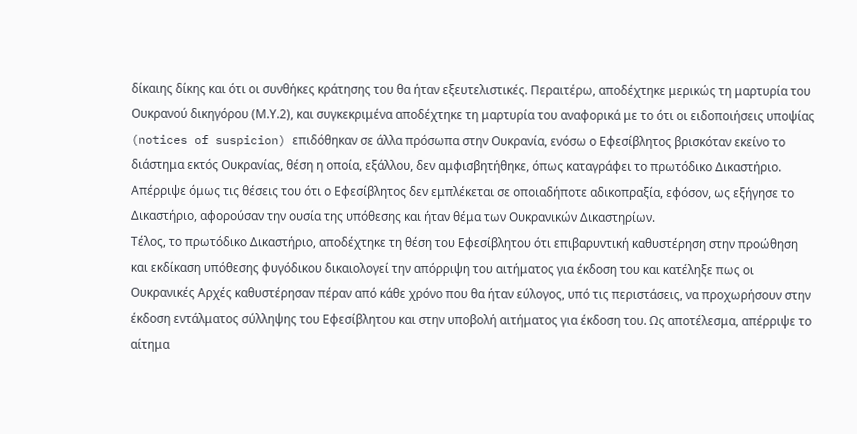δίκαιης δίκης και ότι οι συνθήκες κράτησης του θα ήταν εξευτελιστικές. Περαιτέρω, αποδέχτηκε μερικώς τη μαρτυρία του Ουκρανού δικηγόρου (Μ.Υ.2), και συγκεκριμένα αποδέχτηκε τη μαρτυρία του αναφορικά με το ότι οι ειδοποιήσεις υποψίας (notices of suspicion) επιδόθηκαν σε άλλα πρόσωπα στην Ουκρανία, ενόσω ο Εφεσίβλητος βρισκόταν εκείνο το διάστημα εκτός Ουκρανίας, θέση η οποία, εξάλλου, δεν αμφισβητήθηκε, όπως καταγράφει το πρωτόδικο Δικαστήριο. Απέρριψε όμως τις θέσεις του ότι ο Εφεσίβλητος δεν εμπλέκεται σε οποιαδήποτε αδικοπραξία, εφόσον, ως εξήγησε το Δικαστήριο, αφορούσαν την ουσία της υπόθεσης και ήταν θέμα των Ουκρανικών Δικαστηρίων.
Τέλος, το πρωτόδικο Δικαστήριο, αποδέχτηκε τη θέση του Εφεσίβλητου ότι επιβαρυντική καθυστέρηση στην προώθηση και εκδίκαση υπόθεσης φυγόδικου δικαιολογεί την απόρριψη του αιτήματος για έκδοση του και κατέληξε πως οι Ουκρανικές Αρχές καθυστέρησαν πέραν από κάθε χρόνο που θα ήταν εύλογος, υπό τις περιστάσεις, να προχωρήσουν στην έκδοση εντάλματος σύλληψης του Εφεσίβλητου και στην υποβολή αιτήματος για έκδοση του. Ως αποτέλεσμα, απέρριψε το αίτημα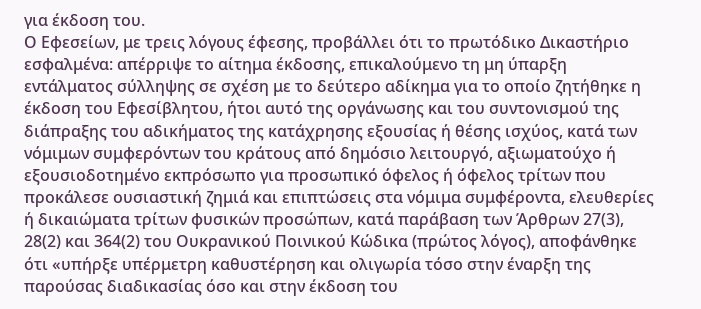για έκδοση του.
Ο Εφεσείων, με τρεις λόγους έφεσης, προβάλλει ότι το πρωτόδικο Δικαστήριο εσφαλμένα: απέρριψε το αίτημα έκδοσης, επικαλούμενο τη μη ύπαρξη εντάλματος σύλληψης σε σχέση με το δεύτερο αδίκημα για το οποίο ζητήθηκε η έκδοση του Εφεσίβλητου, ήτοι αυτό της οργάνωσης και του συντονισμού της διάπραξης του αδικήματος της κατάχρησης εξουσίας ή θέσης ισχύος, κατά των νόμιμων συμφερόντων του κράτους από δημόσιο λειτουργό, αξιωματούχο ή εξουσιοδοτημένο εκπρόσωπο για προσωπικό όφελος ή όφελος τρίτων που προκάλεσε ουσιαστική ζημιά και επιπτώσεις στα νόμιμα συμφέροντα, ελευθερίες ή δικαιώματα τρίτων φυσικών προσώπων, κατά παράβαση των Άρθρων 27(3), 28(2) και 364(2) του Ουκρανικού Ποινικού Κώδικα (πρώτος λόγος), αποφάνθηκε ότι «υπήρξε υπέρμετρη καθυστέρηση και ολιγωρία τόσο στην έναρξη της παρούσας διαδικασίας όσο και στην έκδοση του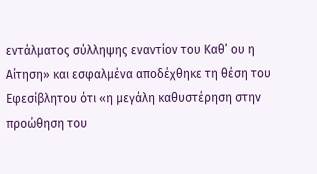εντάλματος σύλληψης εναντίον του Καθ’ ου η Αίτηση» και εσφαλμένα αποδέχθηκε τη θέση του Εφεσίβλητου ότι «η μεγάλη καθυστέρηση στην προώθηση του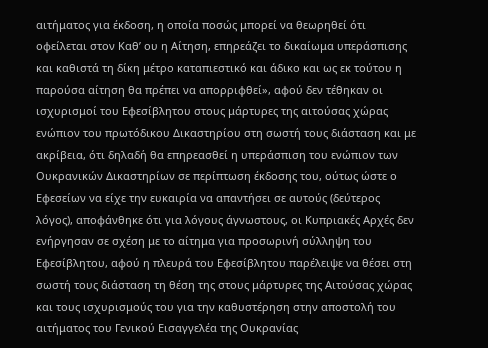αιτήματος για έκδοση, η οποία ποσώς μπορεί να θεωρηθεί ότι οφείλεται στον Καθ’ ου η Αίτηση, επηρεάζει το δικαίωμα υπεράσπισης και καθιστά τη δίκη μέτρο καταπιεστικό και άδικο και ως εκ τούτου η παρούσα αίτηση θα πρέπει να απορριφθεί», αφού δεν τέθηκαν οι ισχυρισμοί του Εφεσίβλητου στους μάρτυρες της αιτούσας χώρας ενώπιον του πρωτόδικου Δικαστηρίου στη σωστή τους διάσταση και με ακρίβεια, ότι δηλαδή θα επηρεασθεί η υπεράσπιση του ενώπιον των Ουκρανικών Δικαστηρίων σε περίπτωση έκδοσης του, ούτως ώστε ο Εφεσείων να είχε την ευκαιρία να απαντήσει σε αυτούς (δεύτερος λόγος), αποφάνθηκε ότι για λόγους άγνωστους, οι Κυπριακές Αρχές δεν ενήργησαν σε σχέση με το αίτημα για προσωρινή σύλληψη του Εφεσίβλητου, αφού η πλευρά του Εφεσίβλητου παρέλειψε να θέσει στη σωστή τους διάσταση τη θέση της στους μάρτυρες της Αιτούσας χώρας και τους ισχυρισμούς του για την καθυστέρηση στην αποστολή του αιτήματος του Γενικού Εισαγγελέα της Ουκρανίας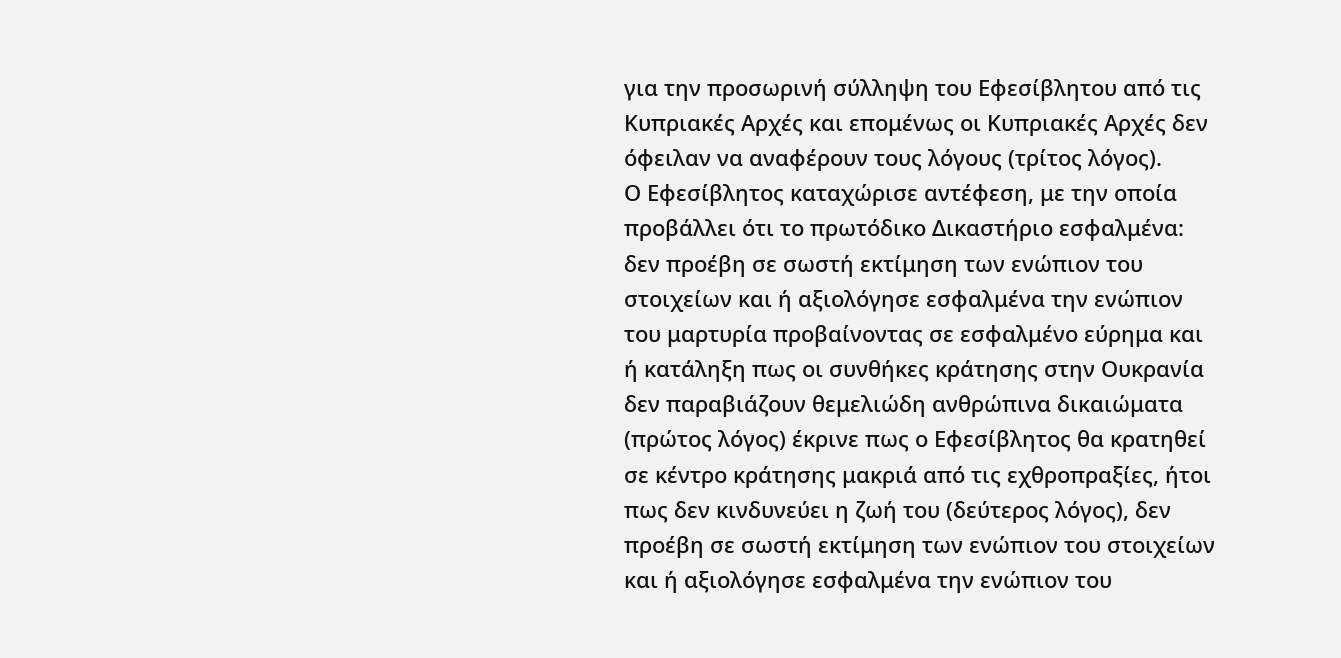για την προσωρινή σύλληψη του Εφεσίβλητου από τις Κυπριακές Αρχές και επομένως οι Κυπριακές Αρχές δεν όφειλαν να αναφέρουν τους λόγους (τρίτος λόγος).
Ο Εφεσίβλητος καταχώρισε αντέφεση, με την οποία προβάλλει ότι το πρωτόδικο Δικαστήριο εσφαλμένα: δεν προέβη σε σωστή εκτίμηση των ενώπιον του στοιχείων και ή αξιολόγησε εσφαλμένα την ενώπιον του μαρτυρία προβαίνοντας σε εσφαλμένο εύρημα και ή κατάληξη πως οι συνθήκες κράτησης στην Ουκρανία δεν παραβιάζουν θεμελιώδη ανθρώπινα δικαιώματα (πρώτος λόγος) έκρινε πως ο Εφεσίβλητος θα κρατηθεί σε κέντρο κράτησης μακριά από τις εχθροπραξίες, ήτοι πως δεν κινδυνεύει η ζωή του (δεύτερος λόγος), δεν προέβη σε σωστή εκτίμηση των ενώπιον του στοιχείων και ή αξιολόγησε εσφαλμένα την ενώπιον του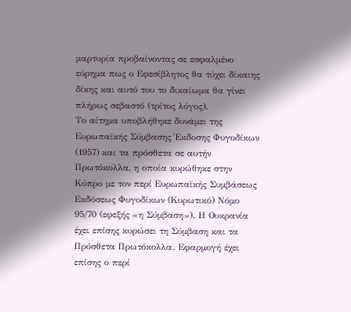μαρτυρία προβαίνοντας σε εσφαλμένο εύρημα πως ο Εφεσίβλητος θα τύχει δίκαιης δίκης και αυτό του το δικαίωμα θα γίνει πλήρως σεβαστό (τρίτος λόγος).
Το αίτημα υποβλήθηκε δυνάμει της Ευρωπαϊκής Σύμβασης Έκδοσης Φυγοδίκων (1957) και τα πρόσθετα σε αυτήν Πρωτόκολλα, η οποία κυρώθηκε στην Κύπρο με τον περί Ευρωπαϊκής Συμβάσεως Εκδόσεως Φυγοδίκων (Κυρωτικό) Νόμο 95/70 (εφεξής «η Σύμβαση»). Η Ουκρανία έχει επίσης κυρώσει τη Σύμβαση και τα Πρόσθετα Πρωτόκολλα. Εφαρμογή έχει επίσης ο περί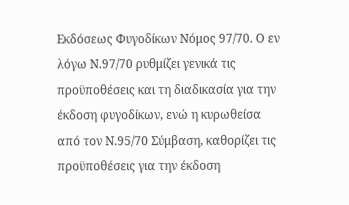Εκδόσεως Φυγοδίκων Νόμος 97/70. Ο εν λόγω Ν.97/70 ρυθμίζει γενικά τις προϋποθέσεις και τη διαδικασία για την έκδοση φυγοδίκων, ενώ η κυρωθείσα από τον Ν.95/70 Σύμβαση, καθορίζει τις προϋποθέσεις για την έκδοση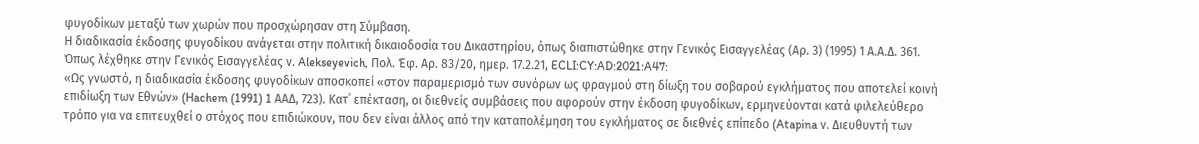φυγοδίκων μεταξύ των χωρών που προσχώρησαν στη Σύμβαση.
Η διαδικασία έκδοσης φυγοδίκου ανάγεται στην πολιτική δικαιοδοσία του Δικαστηρίου, όπως διαπιστώθηκε στην Γενικός Εισαγγελέας (Αρ. 3) (1995) 1 Α.Α.Δ. 361.
Όπως λέχθηκε στην Γενικός Εισαγγελέας ν. Alekseyevich, Πολ. Έφ. Αρ. 83/20, ημερ. 17.2.21, ECLI:CY:AD:2021:A47:
«Ως γνωστό, η διαδικασία έκδοσης φυγοδίκων αποσκοπεί «στον παραμερισμό των συνόρων ως φραγμού στη δίωξη του σοβαρού εγκλήματος που αποτελεί κοινή επιδίωξη των Εθνών» (Hachem (1991) 1 ΑΑΔ, 723). Κατ΄ επέκταση, οι διεθνείς συμβάσεις που αφορούν στην έκδοση φυγοδίκων, ερμηνεύονται κατά φιλελεύθερο τρόπο για να επιτευχθεί ο στόχος που επιδιώκουν, που δεν είναι άλλος από την καταπολέμηση του εγκλήματος σε διεθνές επίπεδο (Atapina ν. Διευθυντή των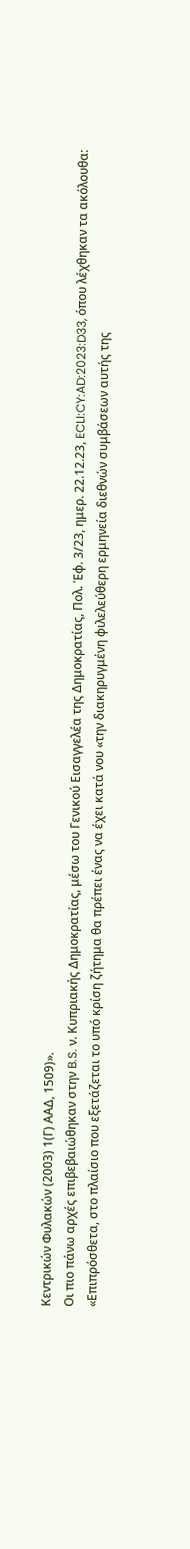Κεντρικών Φυλακών (2003) 1(Γ) ΑΑΔ, 1509)».
Οι πιο πάνω αρχές επιβεβαιώθηκαν στην B.S. ν. Κυπριακής Δημοκρατίας, μέσω του Γενικού Εισαγγελέα της Δημοκρατίας, Πολ. Έφ. 3/23, ημερ. 22.12.23, ECLI:CY:AD:2023:D33, όπου λέχθηκαν τα ακόλουθα:
«Επιπρόσθετα, στο πλαίσιο που εξετάζεται το υπό κρίση ζήτημα θα πρέπει ένας να έχει κατά νου «την διακηρυγμένη φιλελεύθερη ερμηνεία διεθνών συμβάσεων αυτής της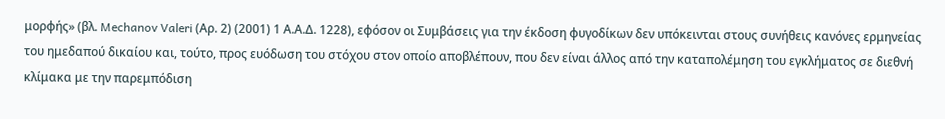μορφής» (βλ. Mechanov Valeri (Αρ. 2) (2001) 1 Α.Α.Δ. 1228), εφόσον οι Συμβάσεις για την έκδοση φυγοδίκων δεν υπόκεινται στους συνήθεις κανόνες ερμηνείας του ημεδαπού δικαίου και, τούτο, προς ευόδωση του στόχου στον οποίο αποβλέπουν, που δεν είναι άλλος από την καταπολέμηση του εγκλήματος σε διεθνή κλίμακα με την παρεμπόδιση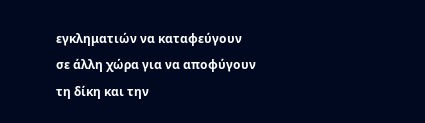εγκληματιών να καταφεύγουν σε άλλη χώρα για να αποφύγουν τη δίκη και την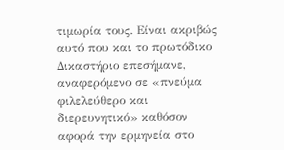τιμωρία τους. Είναι ακριβώς αυτό που και το πρωτόδικο Δικαστήριο επεσήμανε, αναφερόμενο σε «πνεύμα φιλελεύθερο και διερευνητικό» καθόσον αφορά την ερμηνεία στο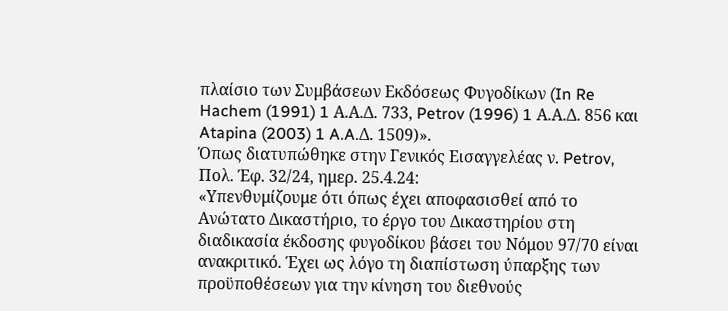πλαίσιο των Συμβάσεων Εκδόσεως Φυγοδίκων (In Re Hachem (1991) 1 Α.Α.Δ. 733, Petrov (1996) 1 Α.Α.Δ. 856 και Atapina (2003) 1 A.A.Δ. 1509)».
Όπως διατυπώθηκε στην Γενικός Εισαγγελέας ν. Petrov, Πολ. Έφ. 32/24, ημερ. 25.4.24:
«Υπενθυμίζουμε ότι όπως έχει αποφασισθεί από το Ανώτατο Δικαστήριο, το έργο του Δικαστηρίου στη διαδικασία έκδοσης φυγοδίκου βάσει του Νόμου 97/70 είναι ανακριτικό. Έχει ως λόγο τη διαπίστωση ύπαρξης των προϋποθέσεων για την κίνηση του διεθνούς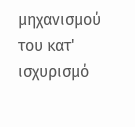μηχανισμού του κατ' ισχυρισμό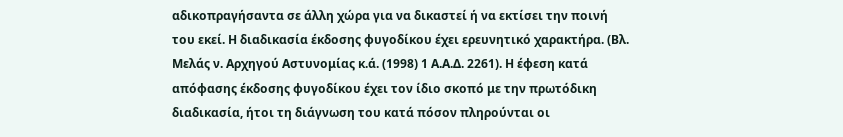αδικοπραγήσαντα σε άλλη χώρα για να δικαστεί ή να εκτίσει την ποινή του εκεί. Η διαδικασία έκδοσης φυγοδίκου έχει ερευνητικό χαρακτήρα. (Βλ. Μελάς ν. Αρχηγού Αστυνομίας κ.ά. (1998) 1 Α.Α.Δ. 2261). Η έφεση κατά απόφασης έκδοσης φυγοδίκου έχει τον ίδιο σκοπό με την πρωτόδικη διαδικασία, ήτοι τη διάγνωση του κατά πόσον πληρούνται οι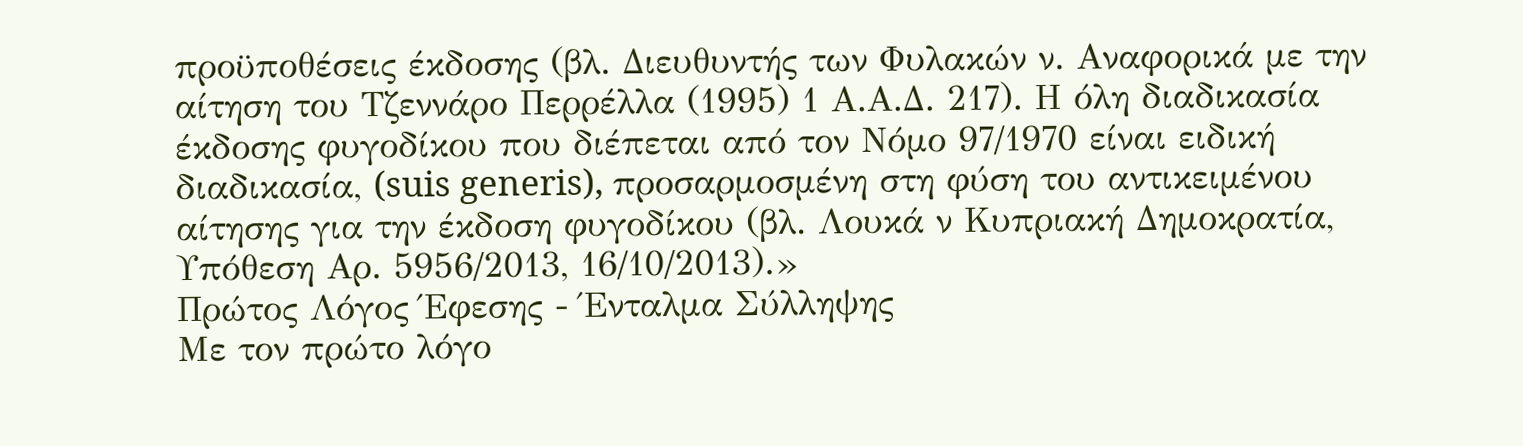προϋποθέσεις έκδοσης (βλ. Διευθυντής των Φυλακών ν. Αναφορικά με την αίτηση του Τζεννάρο Περρέλλα (1995) 1 Α.Α.Δ. 217). Η όλη διαδικασία έκδοσης φυγοδίκου που διέπεται από τον Νόμο 97/1970 είναι ειδική διαδικασία, (suis generis), προσαρμοσμένη στη φύση του αντικειμένου αίτησης για την έκδοση φυγοδίκου (βλ. Λουκά ν Κυπριακή Δημοκρατία, Υπόθεση Αρ. 5956/2013, 16/10/2013).»
Πρώτος Λόγος Έφεσης - Ένταλμα Σύλληψης
Με τον πρώτο λόγο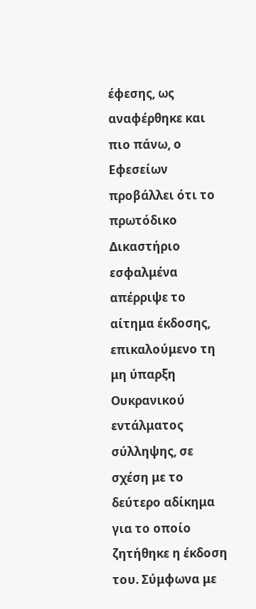έφεσης, ως αναφέρθηκε και πιο πάνω, ο Εφεσείων προβάλλει ότι το πρωτόδικο Δικαστήριο εσφαλμένα απέρριψε το αίτημα έκδοσης, επικαλούμενο τη μη ύπαρξη Ουκρανικού εντάλματος σύλληψης, σε σχέση με το δεύτερο αδίκημα για το οποίο ζητήθηκε η έκδοση του. Σύμφωνα με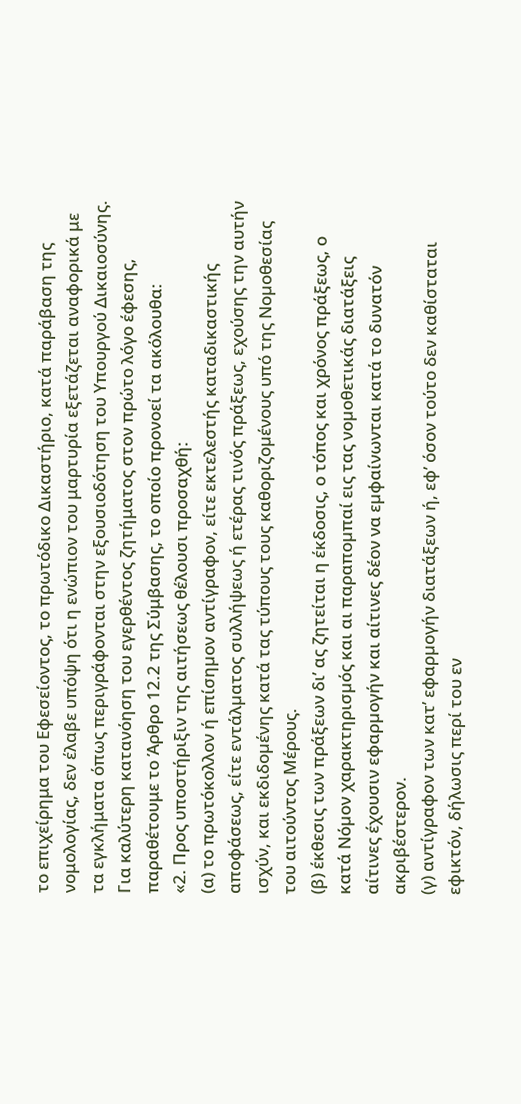το επιχείρημα του Εφεσείοντος, το πρωτόδικο Δικαστήριο, κατά παράβαση της νομολογίας, δεν έλαβε υπόψη ότι η ενώπιον του μαρτυρία εξετάζεται αναφορικά με τα εγκλήματα όπως περιγράφονται στην εξουσιοδότηση του Υπουργού Δικαιοσύνης.
Για καλύτερη κατανόηση του εγερθέντος ζητήματος στον πρώτο λόγο έφεσης, παραθέτουμε το Άρθρο 12.2 της Σύμβασης, το οποίο προνοεί τα ακόλουθα:
«2. Προς υποστήριξιν της αιτήσεως θέλουσι προσαχθή:
(α) το πρωτόκολλον ή επίσηµον αντίγραφον, είτε εκτελεστής καταδικαστικής αποφάσεως, είτε εντάλµατος συλλήψεως ή ετέρας τινός πράξεως, εχούσης την αυτήν ισχύν, και εκδιδοµένης κατά τας τύπους τους καθοριζοµένους υπό της Νοµοθεσίας του αιτούντος Μέρους.
(β) έκθεσις των πράξεων δι’ ας ζητείται η έκδοσις, ο τόπος και χρόνος πράξεως, ο κατά Νόµον χαρακτηρισµός και αι παραποµπαί εις τας νοµοθετικάς διατάξεις αίτινες έχουσιν εφαρµογήν και αίτινες δέον να εµφαίνωνται κατά το δυνατόν ακριβέστερον.
(γ) αντίγραφον των κατ’ εφαρµογήν διατάξεων ή, εφ’ όσον τούτο δεν καθίσταται εφικτόν, δήλωσις περί του εν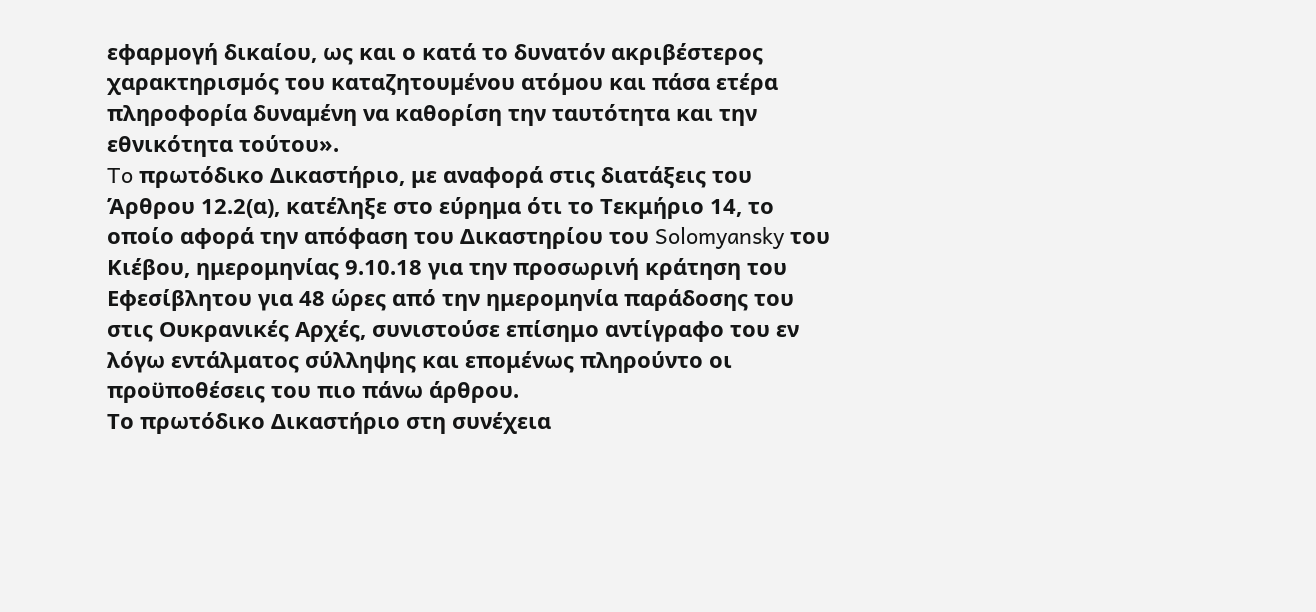εφαρµογή δικαίου, ως και ο κατά το δυνατόν ακριβέστερος χαρακτηρισµός του καταζητουµένου ατόµου και πάσα ετέρα πληροφορία δυναµένη να καθορίση την ταυτότητα και την εθνικότητα τούτου».
To πρωτόδικο Δικαστήριο, με αναφορά στις διατάξεις του Άρθρου 12.2(α), κατέληξε στο εύρημα ότι το Τεκμήριο 14, το οποίο αφορά την απόφαση του Δικαστηρίου του Solomyansky του Κιέβου, ημερομηνίας 9.10.18 για την προσωρινή κράτηση του Εφεσίβλητου για 48 ώρες από την ημερομηνία παράδοσης του στις Ουκρανικές Αρχές, συνιστούσε επίσημο αντίγραφο του εν λόγω εντάλματος σύλληψης και επομένως πληρούντο οι προϋποθέσεις του πιο πάνω άρθρου.
Το πρωτόδικο Δικαστήριο στη συνέχεια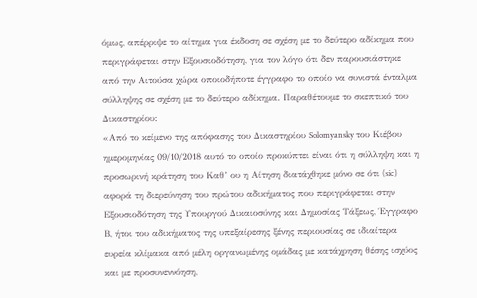όμως, απέρριψε το αίτημα για έκδοση σε σχέση με το δεύτερο αδίκημα που περιγράφεται στην Εξουσιοδότηση, για τον λόγο ότι δεν παρουσιάστηκε από την Αιτούσα χώρα οποιοδήποτε έγγραφο το οποίο να συνιστά ένταλμα σύλληψης σε σχέση με το δεύτερο αδίκημα. Παραθέτουμε το σκεπτικό του Δικαστηρίου:
«Από το κείμενο της απόφασης του Δικαστηρίου Solomyansky του Κιέβου ημερομηνίας 09/10/2018 αυτό το οποίο προκύπτει είναι ότι η σύλληψη και η προσωρινή κράτηση του Καθ’ ου η Αίτηση διατάχθηκε μόνο σε ότι (sic) αφορά τη διερεύνηση του πρώτου αδικήματος που περιγράφεται στην Εξουσιοδότηση της Υπουργού Δικαιοσύνης και Δημοσίας Τάξεως, Έγγραφο Β, ήτοι του αδικήματος της υπεξαίρεσης ξένης περιουσίας σε ιδιαίτερα ευρεία κλίμακα από μέλη οργανωμένης ομάδας με κατάχρηση θέσης ισχύος και με προσυνεννόηση,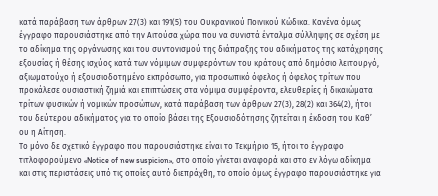κατά παράβαση των άρθρων 27(3) και 191(5) του Ουκρανικού Ποινικού Κώδικα. Κανένα όμως έγγραφο παρουσιάστηκε από την Αιτούσα χώρα που να συνιστά ένταλμα σύλληψης σε σχέση με το αδίκημα της οργάνωσης και του συντονισμού της διάπραξης του αδικήματος της κατάχρησης εξουσίας ή θέσης ισχύος κατά των νόμιμων συμφερόντων του κράτους από δημόσιο λειτουργό, αξιωματούχο ή εξουσιοδοτημένο εκπρόσωπο, για προσωπικό όφελος ή όφελος τρίτων που προκάλεσε ουσιαστική ζημιά και επιπτώσεις στα νόμιμα συμφέροντα, ελευθερίες ή δικαιώματα τρίτων φυσικών ή νομικών προσώπων, κατά παράβαση των άρθρων 27(3), 28(2) και 364(2), ήτοι του δεύτερου αδικήματος για το οποίο βάσει της Εξουσιοδότησης ζητείται η έκδοση του Καθ’ ου η Αίτηση.
Το μόνο δε σχετικό έγγραφο που παρουσιάστηκε είναι το Τεκμήριο 15, ήτοι το έγγραφο τιτλοφορούμενο «Notice of new suspicion», στο οποίο γίνεται αναφορά και στο εν λόγω αδίκημα και στις περιστάσεις υπό τις οποίες αυτό διεπράχθη, το οποίο όμως έγγραφο παρουσιάστηκε για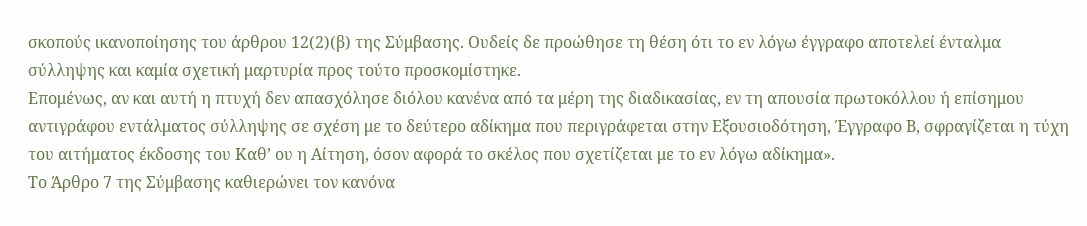σκοπούς ικανοποίησης του άρθρου 12(2)(β) της Σύμβασης. Ουδείς δε προώθησε τη θέση ότι το εν λόγω έγγραφο αποτελεί ένταλμα σύλληψης και καμία σχετική μαρτυρία προς τούτο προσκομίστηκε.
Επομένως, αν και αυτή η πτυχή δεν απασχόλησε διόλου κανένα από τα μέρη της διαδικασίας, εν τη απουσία πρωτοκόλλου ή επίσημου αντιγράφου εντάλματος σύλληψης σε σχέση με το δεύτερο αδίκημα που περιγράφεται στην Εξουσιοδότηση, Έγγραφο Β, σφραγίζεται η τύχη του αιτήματος έκδοσης του Καθ’ ου η Αίτηση, όσον αφορά το σκέλος που σχετίζεται με το εν λόγω αδίκημα».
Το Άρθρο 7 της Σύμβασης καθιερώνει τον κανόνα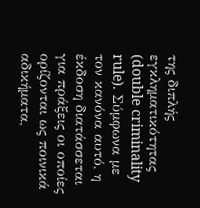της διπλής εγκληματικότητας (double criminality rule). Σύμφωνα με τον κανόνα αυτό, η έκδοση διατάσσεται για πράξεις οι οποίες ορίζονται ως ποινικά αδικήματα,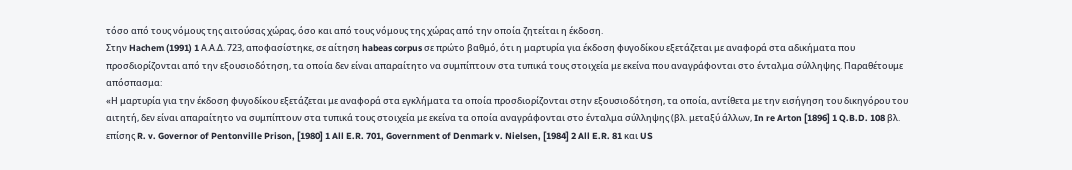τόσο από τους νόμους της αιτούσας χώρας, όσο και από τους νόμους της χώρας από την οποία ζητείται η έκδοση.
Στην Hachem (1991) 1 Α.Α.Δ. 723, αποφασίστηκε, σε αίτηση habeas corpus σε πρώτο βαθμό, ότι η μαρτυρία για έκδοση φυγοδίκου εξετάζεται με αναφορά στα αδικήματα που προσδιορίζονται από την εξουσιοδότηση, τα οποία δεν είναι απαραίτητο να συμπίπτουν στα τυπικά τους στοιχεία με εκείνα που αναγράφονται στο ένταλμα σύλληψης. Παραθέτουμε απόσπασμα:
«Η μαρτυρία για την έκδοση φυγοδίκου εξετάζεται με αναφορά στα εγκλήματα τα οποία προσδιορίζονται στην εξουσιοδότηση, τα οποία, αντίθετα με την εισήγηση του δικηγόρου του αιτητή, δεν είναι απαραίτητο να συμπίπτουν στα τυπικά τους στοιχεία με εκείνα τα οποία αναγράφονται στο ένταλμα σύλληψης (βλ. μεταξύ άλλων, In re Arton [1896] 1 Q.B.D. 108 βλ. επίσης R. v. Governor of Pentonville Prison, [1980] 1 All E.R. 701, Government of Denmark v. Nielsen, [1984] 2 All E.R. 81 και US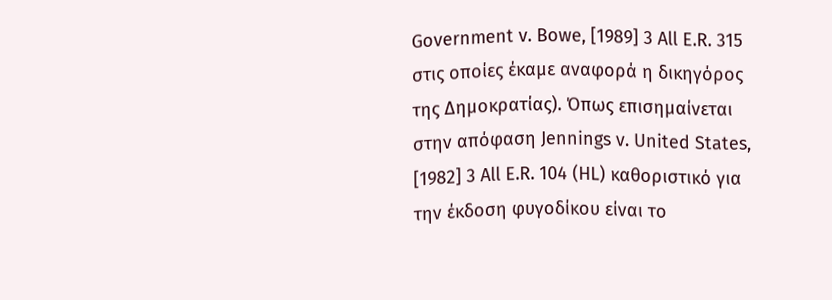Government v. Bowe, [1989] 3 All E.R. 315 στις οποίες έκαμε αναφορά η δικηγόρος της Δημοκρατίας). Όπως επισημαίνεται στην απόφαση Jennings v. United States, [1982] 3 All E.R. 104 (HL) καθοριστικό για την έκδοση φυγοδίκου είναι το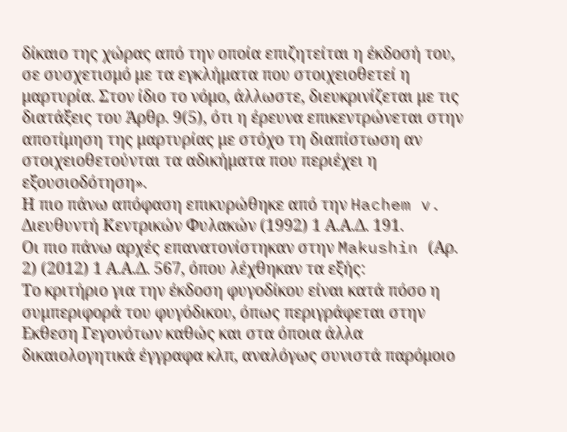δίκαιο της χώρας από την οποία επιζητείται η έκδοσή του, σε συσχετισμό με τα εγκλήματα που στοιχειοθετεί η μαρτυρία. Στον ίδιο το νόμο, άλλωστε, διευκρινίζεται με τις διατάξεις του Άρθρ. 9(5), ότι η έρευνα επικεντρώνεται στην αποτίμηση της μαρτυρίας με στόχο τη διαπίστωση αν στοιχειοθετούνται τα αδικήματα που περιέχει η εξουσιοδότηση».
Η πιο πάνω απόφαση επικυρώθηκε από την Hachem v. Διευθυντή Κεντρικών Φυλακών (1992) 1 Α.Α.Δ. 191.
Οι πιο πάνω αρχές επανατονίστηκαν στην Makushin (Αρ. 2) (2012) 1 Α.Α.Δ. 567, όπου λέχθηκαν τα εξής:
Το κριτήριο για την έκδοση φυγοδίκου είναι κατά πόσο η συμπεριφορά του φυγόδικου, όπως περιγράφεται στην Εκθεση Γεγονότων καθώς και στα όποια άλλα δικαιολογητικά έγγραφα κλπ, αναλόγως συνιστά παρόμοιο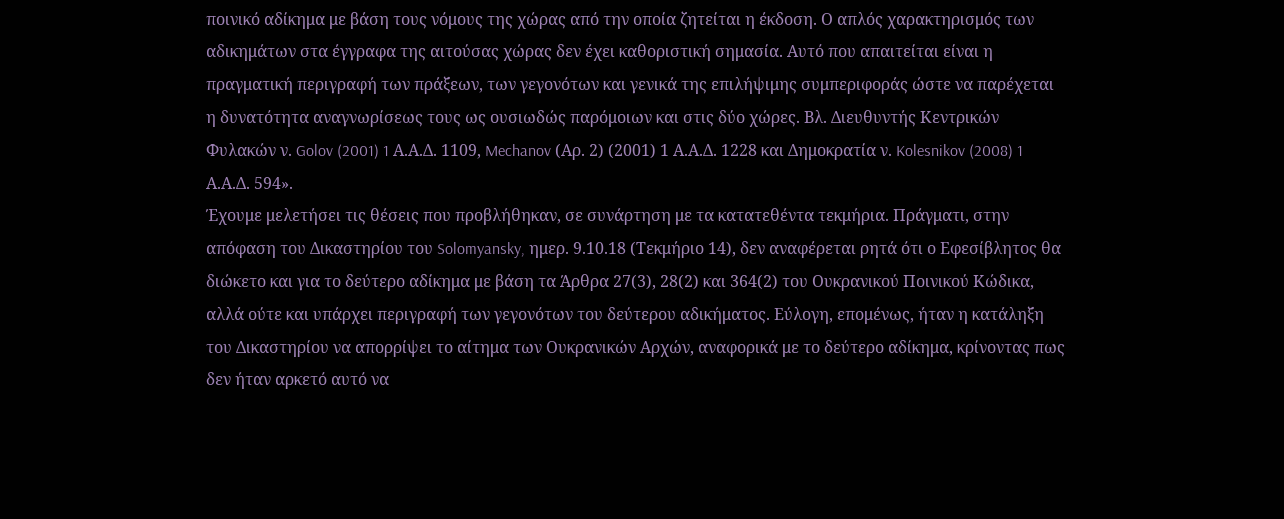ποινικό αδίκημα με βάση τους νόμους της χώρας από την οποία ζητείται η έκδοση. Ο απλός χαρακτηρισμός των αδικημάτων στα έγγραφα της αιτούσας χώρας δεν έχει καθοριστική σημασία. Αυτό που απαιτείται είναι η πραγματική περιγραφή των πράξεων, των γεγονότων και γενικά της επιλήψιμης συμπεριφοράς ώστε να παρέχεται η δυνατότητα αναγνωρίσεως τους ως ουσιωδώς παρόμοιων και στις δύο χώρες. Βλ. Διευθυντής Κεντρικών Φυλακών ν. Golov (2001) 1 Α.Α.Δ. 1109, Mechanov (Αρ. 2) (2001) 1 Α.Α.Δ. 1228 και Δημοκρατία ν. Kolesnikov (2008) 1 Α.Α.Δ. 594».
Έχουμε μελετήσει τις θέσεις που προβλήθηκαν, σε συνάρτηση με τα κατατεθέντα τεκμήρια. Πράγματι, στην απόφαση του Δικαστηρίου του Solomyansky, ημερ. 9.10.18 (Τεκμήριο 14), δεν αναφέρεται ρητά ότι ο Εφεσίβλητος θα διώκετο και για το δεύτερο αδίκημα με βάση τα Άρθρα 27(3), 28(2) και 364(2) του Ουκρανικού Ποινικού Κώδικα, αλλά ούτε και υπάρχει περιγραφή των γεγονότων του δεύτερου αδικήματος. Εύλογη, επομένως, ήταν η κατάληξη του Δικαστηρίου να απορρίψει το αίτημα των Ουκρανικών Αρχών, αναφορικά με το δεύτερο αδίκημα, κρίνοντας πως δεν ήταν αρκετό αυτό να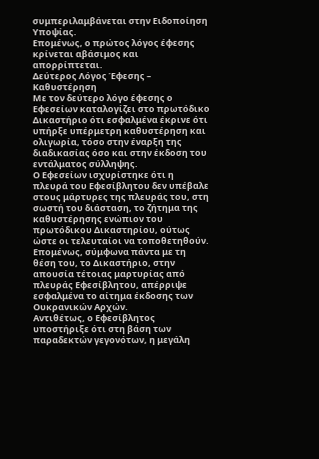συμπεριλαμβάνεται στην Ειδοποίηση Υποψίας.
Επομένως, ο πρώτος λόγος έφεσης κρίνεται αβάσιμος και απορρίπτεται.
Δεύτερος Λόγος Έφεσης – Καθυστέρηση
Με τον δεύτερο λόγο έφεσης ο Εφεσείων καταλογίζει στο πρωτόδικο Δικαστήριο ότι εσφαλμένα έκρινε ότι υπήρξε υπέρμετρη καθυστέρηση και ολιγωρία, τόσο στην έναρξη της διαδικασίας όσο και στην έκδοση του εντάλματος σύλληψης.
Ο Εφεσείων ισχυρίστηκε ότι η πλευρά του Εφεσίβλητου δεν υπέβαλε στους μάρτυρες της πλευράς του, στη σωστή του διάσταση, το ζήτημα της καθυστέρησης ενώπιον του πρωτόδικου Δικαστηρίου, ούτως ώστε οι τελευταίοι να τοποθετηθούν. Επομένως, σύμφωνα πάντα με τη θέση του, το Δικαστήριο, στην απουσία τέτοιας μαρτυρίας από πλευράς Εφεσίβλητου, απέρριψε εσφαλμένα το αίτημα έκδοσης των Ουκρανικών Αρχών.
Αντιθέτως, ο Εφεσίβλητος υποστήριξε ότι στη βάση των παραδεκτών γεγονότων, η μεγάλη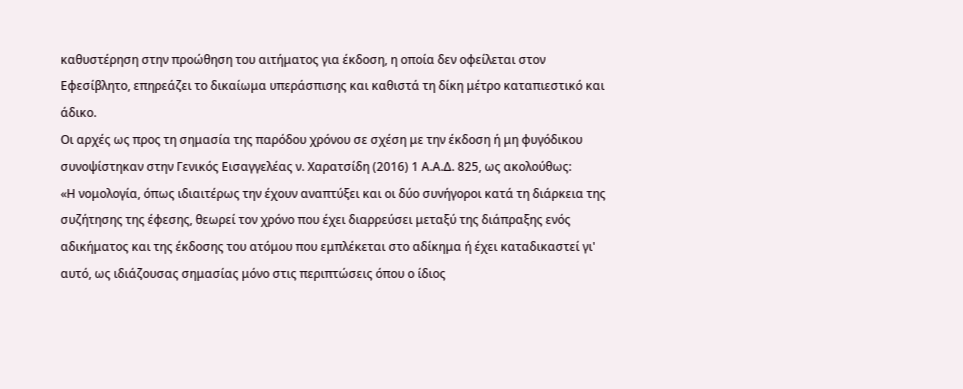καθυστέρηση στην προώθηση του αιτήματος για έκδοση, η οποία δεν οφείλεται στον Εφεσίβλητο, επηρεάζει το δικαίωμα υπεράσπισης και καθιστά τη δίκη μέτρο καταπιεστικό και άδικο.
Οι αρχές ως προς τη σημασία της παρόδου χρόνου σε σχέση με την έκδοση ή μη φυγόδικου συνοψίστηκαν στην Γενικός Εισαγγελέας ν. Χαρατσίδη (2016) 1 Α.Α.Δ. 825, ως ακολούθως:
«Η νομολογία, όπως ιδιαιτέρως την έχουν αναπτύξει και οι δύο συνήγοροι κατά τη διάρκεια της συζήτησης της έφεσης, θεωρεί τον χρόνο που έχει διαρρεύσει μεταξύ της διάπραξης ενός αδικήματος και της έκδοσης του ατόμου που εμπλέκεται στο αδίκημα ή έχει καταδικαστεί γι' αυτό, ως ιδιάζουσας σημασίας μόνο στις περιπτώσεις όπου ο ίδιος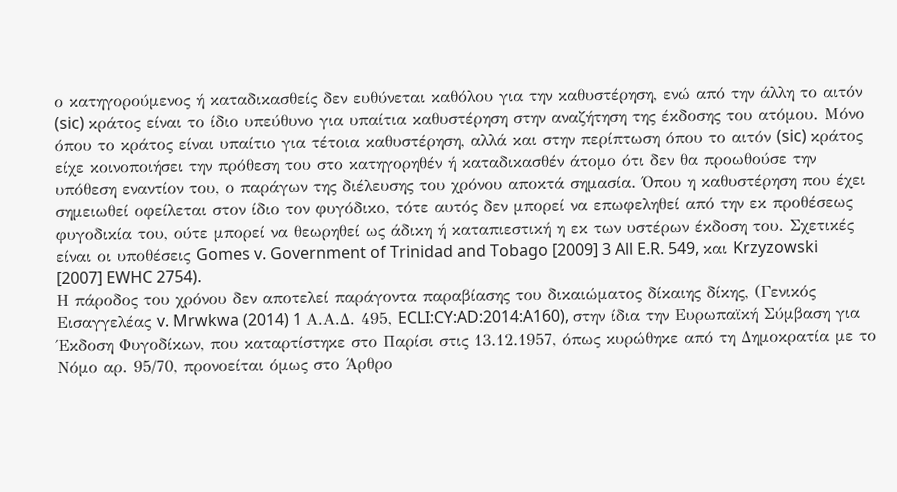ο κατηγορούμενος ή καταδικασθείς δεν ευθύνεται καθόλου για την καθυστέρηση, ενώ από την άλλη το αιτόν (sic) κράτος είναι το ίδιο υπεύθυνο για υπαίτια καθυστέρηση στην αναζήτηση της έκδοσης του ατόμου. Μόνο όπου το κράτος είναι υπαίτιο για τέτοια καθυστέρηση, αλλά και στην περίπτωση όπου το αιτόν (sic) κράτος είχε κοινοποιήσει την πρόθεση του στο κατηγορηθέν ή καταδικασθέν άτομο ότι δεν θα προωθούσε την υπόθεση εναντίον του, ο παράγων της διέλευσης του χρόνου αποκτά σημασία. Όπου η καθυστέρηση που έχει σημειωθεί οφείλεται στον ίδιο τον φυγόδικο, τότε αυτός δεν μπορεί να επωφεληθεί από την εκ προθέσεως φυγοδικία του, ούτε μπορεί να θεωρηθεί ως άδικη ή καταπιεστική η εκ των υστέρων έκδοση του. Σχετικές είναι οι υποθέσεις Gomes v. Government of Trinidad and Tobago [2009] 3 All E.R. 549, και Krzyzowski [2007] EWHC 2754).
Η πάροδος του χρόνου δεν αποτελεί παράγοντα παραβίασης του δικαιώματος δίκαιης δίκης, (Γενικός Εισαγγελέας v. Mrwkwa (2014) 1 Α.Α.Δ. 495, ECLI:CY:AD:2014:A160), στην ίδια την Ευρωπαϊκή Σύμβαση για Έκδοση Φυγοδίκων, που καταρτίστηκε στο Παρίσι στις 13.12.1957, όπως κυρώθηκε από τη Δημοκρατία με το Νόμο αρ. 95/70, προνοείται όμως στο Άρθρο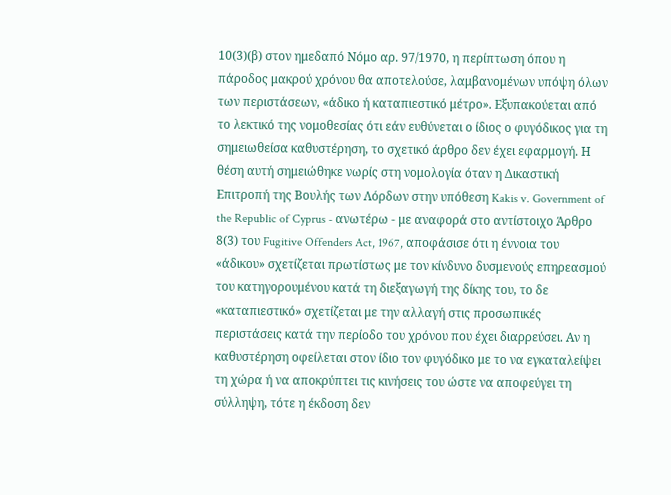10(3)(β) στον ημεδαπό Νόμο αρ. 97/1970, η περίπτωση όπου η πάροδος μακρού χρόνου θα αποτελούσε, λαμβανομένων υπόψη όλων των περιστάσεων, «άδικο ή καταπιεστικό μέτρο». Εξυπακούεται από το λεκτικό της νομοθεσίας ότι εάν ευθύνεται ο ίδιος ο φυγόδικος για τη σημειωθείσα καθυστέρηση, το σχετικό άρθρο δεν έχει εφαρμογή. Η θέση αυτή σημειώθηκε νωρίς στη νομολογία όταν η Δικαστική Επιτροπή της Βουλής των Λόρδων στην υπόθεση Kakis v. Government of the Republic of Cyprus - ανωτέρω - με αναφορά στο αντίστοιχο Άρθρο 8(3) του Fugitive Offenders Act, 1967, αποφάσισε ότι η έννοια του «άδικου» σχετίζεται πρωτίστως με τον κίνδυνο δυσμενούς επηρεασμού του κατηγορουμένου κατά τη διεξαγωγή της δίκης του, το δε «καταπιεστικό» σχετίζεται με την αλλαγή στις προσωπικές περιστάσεις κατά την περίοδο του χρόνου που έχει διαρρεύσει. Αν η καθυστέρηση οφείλεται στον ίδιο τον φυγόδικο με το να εγκαταλείψει τη χώρα ή να αποκρύπτει τις κινήσεις του ώστε να αποφεύγει τη σύλληψη, τότε η έκδοση δεν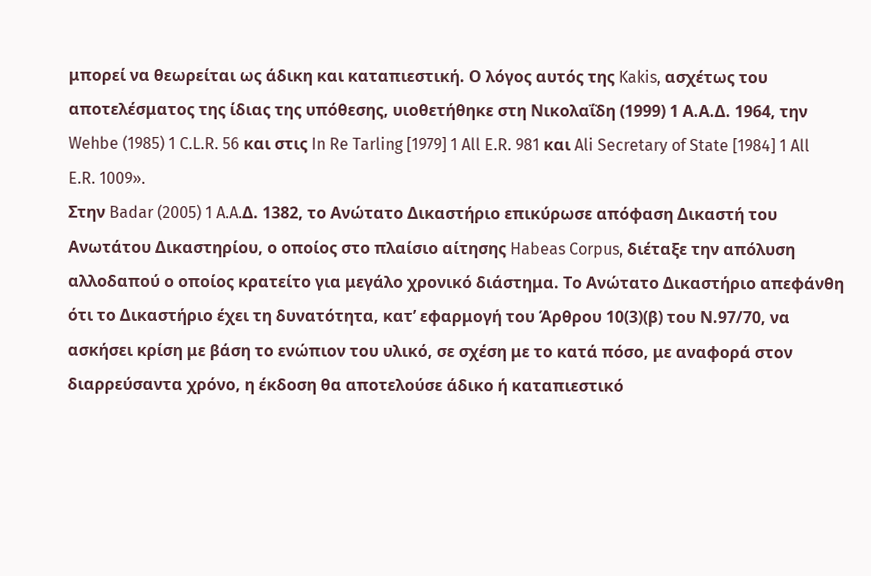μπορεί να θεωρείται ως άδικη και καταπιεστική. Ο λόγος αυτός της Kakis, ασχέτως του αποτελέσματος της ίδιας της υπόθεσης, υιοθετήθηκε στη Νικολαΐδη (1999) 1 Α.Α.Δ. 1964, την Wehbe (1985) 1 C.L.R. 56 και στις In Re Tarling [1979] 1 All E.R. 981 και Ali Secretary of State [1984] 1 All E.R. 1009».
Στην Badar (2005) 1 A.A.Δ. 1382, το Ανώτατο Δικαστήριο επικύρωσε απόφαση Δικαστή του Ανωτάτου Δικαστηρίου, ο οποίος στο πλαίσιο αίτησης Habeas Corpus, διέταξε την απόλυση αλλοδαπού ο οποίος κρατείτο για μεγάλο χρονικό διάστημα. Το Ανώτατο Δικαστήριο απεφάνθη ότι το Δικαστήριο έχει τη δυνατότητα, κατ’ εφαρμογή του Άρθρου 10(3)(β) του Ν.97/70, να ασκήσει κρίση με βάση το ενώπιον του υλικό, σε σχέση με το κατά πόσο, με αναφορά στον διαρρεύσαντα χρόνο, η έκδοση θα αποτελούσε άδικο ή καταπιεστικό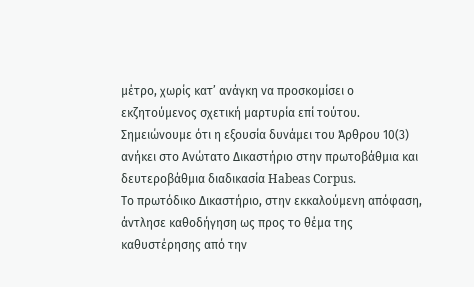μέτρο, χωρίς κατ’ ανάγκη να προσκομίσει ο εκζητούμενος σχετική μαρτυρία επί τούτου. Σημειώνουμε ότι η εξουσία δυνάμει του Άρθρου 10(3) ανήκει στο Ανώτατο Δικαστήριο στην πρωτοβάθμια και δευτεροβάθμια διαδικασία Habeas Corpus.
Το πρωτόδικο Δικαστήριο, στην εκκαλούμενη απόφαση, άντλησε καθοδήγηση ως προς το θέμα της καθυστέρησης από την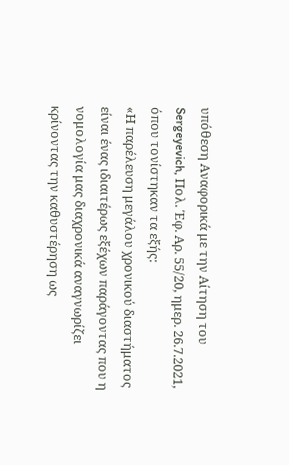υπόθεση Αναφορικά με την Αίτηση του Sergeyevich, Πολ. Έφ. Αρ. 55/20, ημερ. 26.7.2021, όπου τονίστηκαν τα εξής:
«Η παρέλευση μεγάλου χρονικού διαστήματος είναι ένας ιδιαιτέρως εξέχων παράγοντας που η νομολογία μας διαχρονικά αναγνωρίζει κρίνοντας την καθυστέρηση ως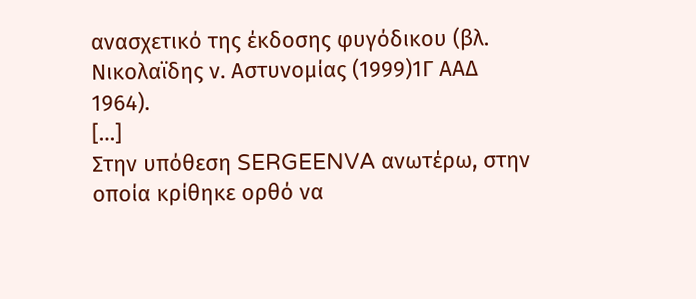ανασχετικό της έκδοσης φυγόδικου (βλ. Νικολαϊδης ν. Αστυνομίας (1999)1Γ ΑΑΔ 1964).
[…]
Στην υπόθεση SERGEENVA ανωτέρω, στην οποία κρίθηκε ορθό να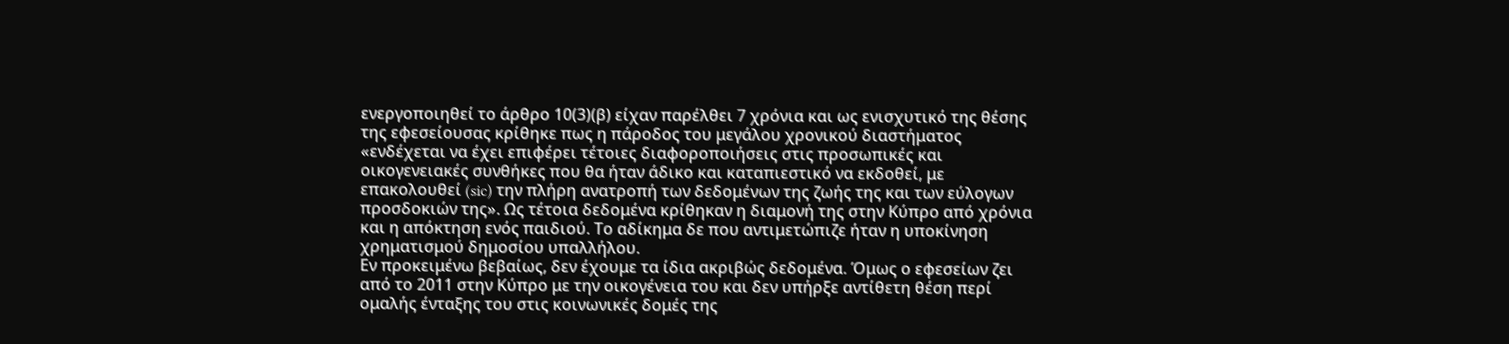ενεργοποιηθεί το άρθρο 10(3)(β) είχαν παρέλθει 7 χρόνια και ως ενισχυτικό της θέσης της εφεσείουσας κρίθηκε πως η πάροδος του μεγάλου χρονικού διαστήματος «ενδέχεται να έχει επιφέρει τέτοιες διαφοροποιήσεις στις προσωπικές και οικογενειακές συνθήκες που θα ήταν άδικο και καταπιεστικό να εκδοθεί, με επακολουθεί (sic) την πλήρη ανατροπή των δεδομένων της ζωής της και των εύλογων προσδοκιών της». Ως τέτοια δεδομένα κρίθηκαν η διαμονή της στην Κύπρο από χρόνια και η απόκτηση ενός παιδιού. Το αδίκημα δε που αντιμετώπιζε ήταν η υποκίνηση χρηματισμού δημοσίου υπαλλήλου.
Εν προκειμένω βεβαίως, δεν έχουμε τα ίδια ακριβώς δεδομένα. Όμως ο εφεσείων ζει από το 2011 στην Κύπρο με την οικογένεια του και δεν υπήρξε αντίθετη θέση περί ομαλής ένταξης του στις κοινωνικές δομές της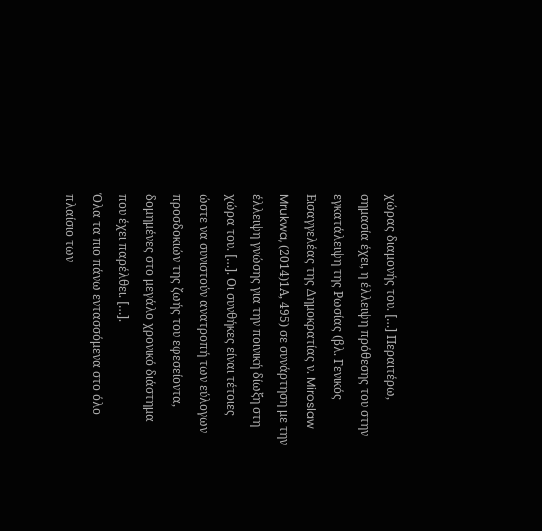χώρας διαμονής του. […] Περαιτέρω, σημασία έχει, η έλλειψη πρόθεσης του στην εγκατάλειψη της Ρωσίας (βλ. Γενικός Εισαγγελέας της Δημοκρατίας ν. Miroslaw Mrukwa, (2014)1Α, 495) σε συνάρτηση με την έλλειψη γνώσης για την ποινική δίωξη στη χώρα του. […]. Οι συνθήκες είναι τέτοιες ώστε να συνιστούν ανατροπή των εύλογων προσδοκιών της ζωής του εφεσείοντα, δομημένες στο μεγάλο χρονικό διάστημα που έχει παρέλθει. […].
Όλα τα πιο πάνω εντασσόμενα στο όλο πλαίσιο των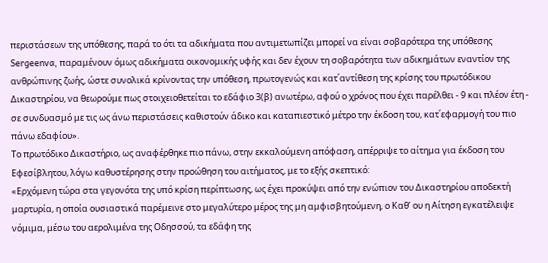περιστάσεων της υπόθεσης, παρά το ότι τα αδικήματα που αντιμετωπίζει μπορεί να είναι σοβαρότερα της υπόθεσης Sergeenva, παραμένουν όμως αδικήματα οικονομικής υφής και δεν έχουν τη σοβαρότητα των αδικημάτων εναντίον της ανθρώπινης ζωής, ώστε συνολικά κρίνοντας την υπόθεση, πρωτογενώς και κατ΄αντίθεση της κρίσης του πρωτόδικου Δικαστηρίου, να θεωρούμε πως στοιχειοθετείται το εδάφιο 3(β) ανωτέρω, αφού ο χρόνος που έχει παρέλθει - 9 και πλέον έτη - σε συνδυασμό με τις ως άνω περιστάσεις καθιστούν άδικο και καταπιεστικό μέτρο την έκδοση του, κατ΄εφαρμογή του πιο πάνω εδαφίου».
Το πρωτόδικο Δικαστήριο, ως αναφέρθηκε πιο πάνω, στην εκκαλούμενη απόφαση, απέρριψε το αίτημα για έκδοση του Εφεσίβλητου, λόγω καθυστέρησης στην προώθηση του αιτήματος, με το εξής σκεπτικό:
«Ερχόμενη τώρα στα γεγονότα της υπό κρίση περίπτωσης, ως έχει προκύψει από την ενώπιον του Δικαστηρίου αποδεκτή μαρτυρία, η οποία ουσιαστικά παρέμεινε στο μεγαλύτερο μέρος της μη αμφισβητούμενη, ο Καθ’ ου η Αίτηση εγκατέλειψε νόμιμα, μέσω του αερολιμένα της Οδησσού, τα εδάφη της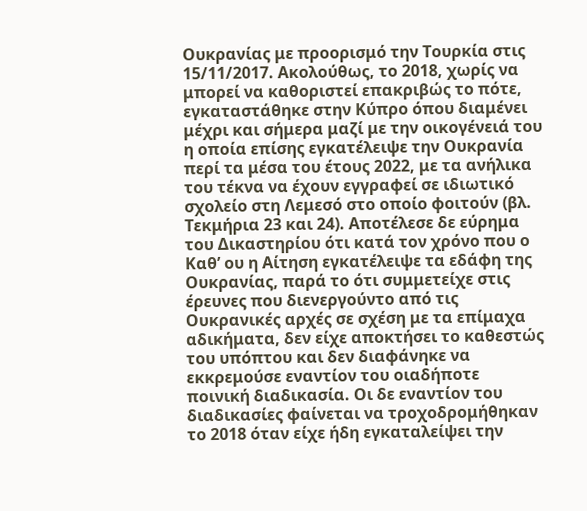Ουκρανίας με προορισμό την Τουρκία στις 15/11/2017. Ακολούθως, το 2018, χωρίς να μπορεί να καθοριστεί επακριβώς το πότε, εγκαταστάθηκε στην Κύπρο όπου διαμένει μέχρι και σήμερα μαζί με την οικογένειά του η οποία επίσης εγκατέλειψε την Ουκρανία περί τα μέσα του έτους 2022, με τα ανήλικα του τέκνα να έχουν εγγραφεί σε ιδιωτικό σχολείο στη Λεμεσό στο οποίο φοιτούν (βλ. Τεκμήρια 23 και 24). Αποτέλεσε δε εύρημα του Δικαστηρίου ότι κατά τον χρόνο που ο Καθ’ ου η Αίτηση εγκατέλειψε τα εδάφη της Ουκρανίας, παρά το ότι συμμετείχε στις έρευνες που διενεργούντο από τις Ουκρανικές αρχές σε σχέση με τα επίμαχα αδικήματα, δεν είχε αποκτήσει το καθεστώς του υπόπτου και δεν διαφάνηκε να εκκρεμούσε εναντίον του οιαδήποτε ποινική διαδικασία. Οι δε εναντίον του διαδικασίες φαίνεται να τροχοδρομήθηκαν το 2018 όταν είχε ήδη εγκαταλείψει την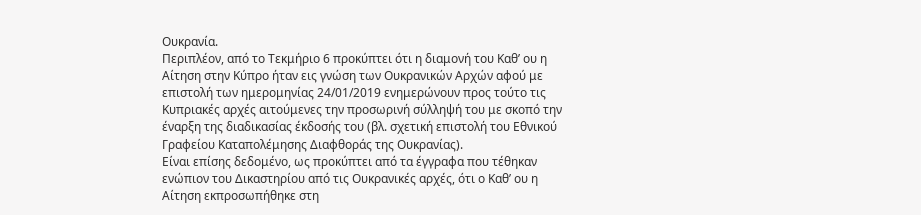Ουκρανία.
Περιπλέον, από το Τεκμήριο 6 προκύπτει ότι η διαμονή του Καθ’ ου η Αίτηση στην Κύπρο ήταν εις γνώση των Ουκρανικών Αρχών αφού με επιστολή των ημερομηνίας 24/01/2019 ενημερώνουν προς τούτο τις Κυπριακές αρχές αιτούμενες την προσωρινή σύλληψή του με σκοπό την έναρξη της διαδικασίας έκδοσής του (βλ. σχετική επιστολή του Εθνικού Γραφείου Καταπολέμησης Διαφθοράς της Ουκρανίας).
Είναι επίσης δεδομένο, ως προκύπτει από τα έγγραφα που τέθηκαν ενώπιον του Δικαστηρίου από τις Ουκρανικές αρχές, ότι ο Καθ’ ου η Αίτηση εκπροσωπήθηκε στη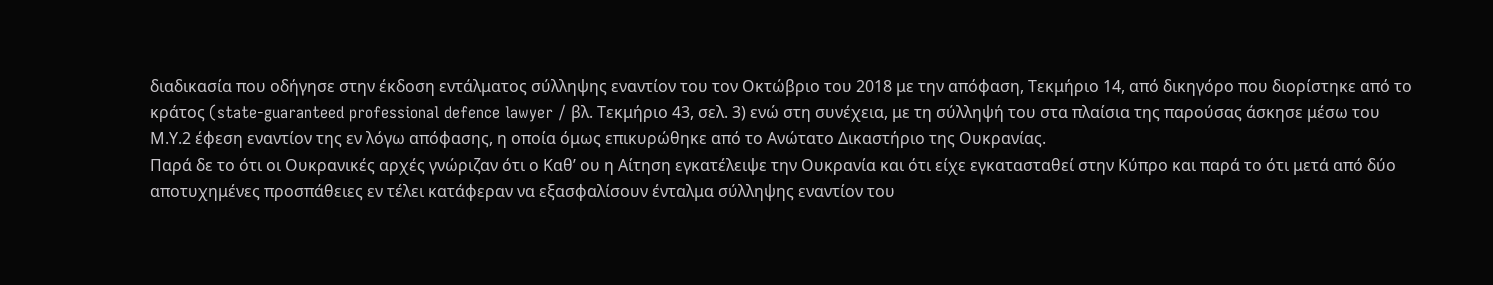διαδικασία που οδήγησε στην έκδοση εντάλματος σύλληψης εναντίον του τον Οκτώβριο του 2018 με την απόφαση, Τεκμήριο 14, από δικηγόρο που διορίστηκε από το κράτος (state-guaranteed professional defence lawyer / βλ. Τεκμήριο 43, σελ. 3) ενώ στη συνέχεια, με τη σύλληψή του στα πλαίσια της παρούσας άσκησε μέσω του Μ.Υ.2 έφεση εναντίον της εν λόγω απόφασης, η οποία όμως επικυρώθηκε από το Ανώτατο Δικαστήριο της Ουκρανίας.
Παρά δε το ότι οι Ουκρανικές αρχές γνώριζαν ότι ο Καθ’ ου η Αίτηση εγκατέλειψε την Ουκρανία και ότι είχε εγκατασταθεί στην Κύπρο και παρά το ότι μετά από δύο αποτυχημένες προσπάθειες εν τέλει κατάφεραν να εξασφαλίσουν ένταλμα σύλληψης εναντίον του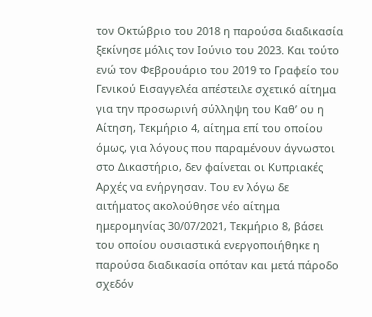τον Οκτώβριο του 2018 η παρούσα διαδικασία ξεκίνησε μόλις τον Ιούνιο του 2023. Και τούτο ενώ τον Φεβρουάριο του 2019 το Γραφείο του Γενικού Εισαγγελέα απέστειλε σχετικό αίτημα για την προσωρινή σύλληψη του Καθ’ ου η Αίτηση, Τεκμήριο 4, αίτημα επί του οποίου όμως, για λόγους που παραμένουν άγνωστοι στο Δικαστήριο, δεν φαίνεται οι Κυπριακές Αρχές να ενήργησαν. Του εν λόγω δε αιτήματος ακολούθησε νέο αίτημα ημερομηνίας 30/07/2021, Τεκμήριο 8, βάσει του οποίου ουσιαστικά ενεργοποιήθηκε η παρούσα διαδικασία οπόταν και μετά πάροδο σχεδόν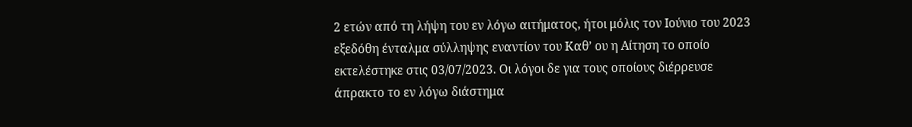2 ετών από τη λήψη του εν λόγω αιτήματος, ήτοι μόλις τον Ιούνιο του 2023 εξεδόθη ένταλμα σύλληψης εναντίον του Καθ’ ου η Αίτηση το οποίο εκτελέστηκε στις 03/07/2023. Οι λόγοι δε για τους οποίους διέρρευσε άπρακτο το εν λόγω διάστημα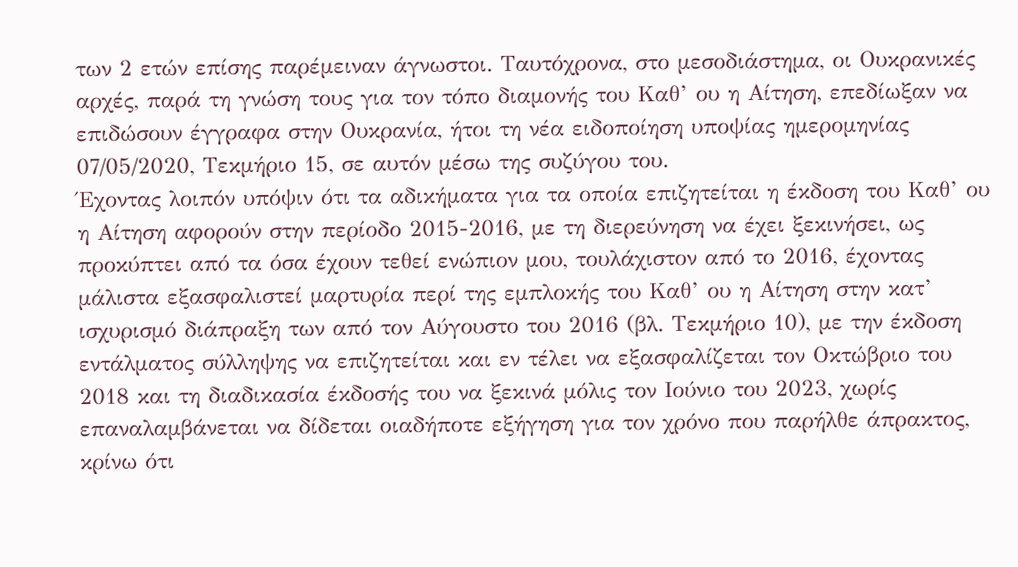των 2 ετών επίσης παρέμειναν άγνωστοι. Ταυτόχρονα, στο μεσοδιάστημα, οι Ουκρανικές αρχές, παρά τη γνώση τους για τον τόπο διαμονής του Καθ’ ου η Αίτηση, επεδίωξαν να επιδώσουν έγγραφα στην Ουκρανία, ήτοι τη νέα ειδοποίηση υποψίας ημερομηνίας 07/05/2020, Τεκμήριο 15, σε αυτόν μέσω της συζύγου του.
Έχοντας λοιπόν υπόψιν ότι τα αδικήματα για τα οποία επιζητείται η έκδοση του Καθ’ ου η Αίτηση αφορούν στην περίοδο 2015-2016, με τη διερεύνηση να έχει ξεκινήσει, ως προκύπτει από τα όσα έχουν τεθεί ενώπιον μου, τουλάχιστον από το 2016, έχοντας μάλιστα εξασφαλιστεί μαρτυρία περί της εμπλοκής του Καθ’ ου η Αίτηση στην κατ’ ισχυρισμό διάπραξη των από τον Αύγουστο του 2016 (βλ. Τεκμήριο 10), με την έκδοση εντάλματος σύλληψης να επιζητείται και εν τέλει να εξασφαλίζεται τον Οκτώβριο του 2018 και τη διαδικασία έκδοσής του να ξεκινά μόλις τον Ιούνιο του 2023, χωρίς επαναλαμβάνεται να δίδεται οιαδήποτε εξήγηση για τον χρόνο που παρήλθε άπρακτος, κρίνω ότι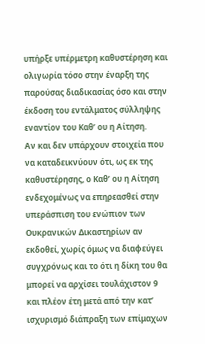υπήρξε υπέρμετρη καθυστέρηση και ολιγωρία τόσο στην έναρξη της παρούσας διαδικασίας όσο και στην έκδοση του εντάλματος σύλληψης εναντίον του Καθ’ ου η Αίτηση.
Αν και δεν υπάρχουν στοιχεία που να καταδεικνύουν ότι, ως εκ της καθυστέρησης, ο Καθ’ ου η Αίτηση ενδεχομένως να επηρεασθεί στην υπεράσπιση του ενώπιον των Ουκρανικών Δικαστηρίων αν εκδοθεί, χωρίς όμως να διαφεύγει συγχρόνως και το ότι η δίκη του θα μπορεί να αρχίσει τουλάχιστον 9 και πλέον έτη μετά από την κατ’ ισχυρισμό διάπραξη των επίμαχων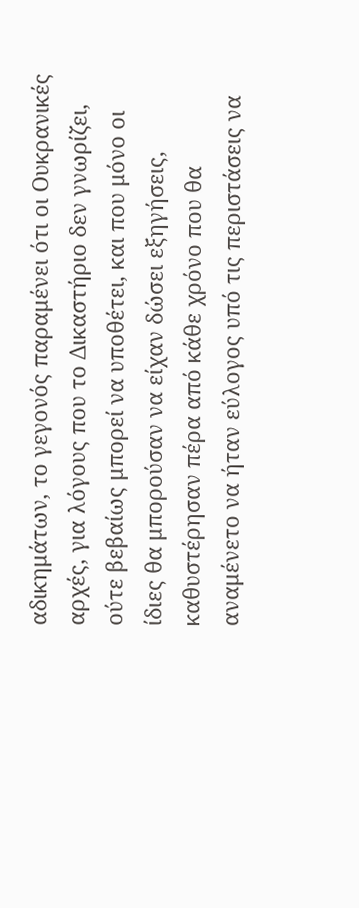αδικημάτων, το γεγονός παραμένει ότι οι Ουκρανικές αρχές, για λόγους που το Δικαστήριο δεν γνωρίζει, ούτε βεβαίως μπορεί να υποθέτει, και που μόνο οι ίδιες θα μπορούσαν να είχαν δώσει εξηγήσεις, καθυστέρησαν πέρα από κάθε χρόνο που θα αναμένετο να ήταν εύλογος υπό τις περιστάσεις να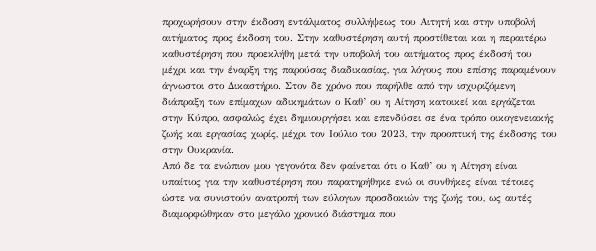προχωρήσουν στην έκδοση εντάλματος συλλήψεως του Αιτητή και στην υποβολή αιτήματος προς έκδοση του. Στην καθυστέρηση αυτή προστίθεται και η περαιτέρω καθυστέρηση που προεκλήθη μετά την υποβολή του αιτήματος προς έκδοσή του μέχρι και την έναρξη της παρούσας διαδικασίας, για λόγους που επίσης παραμένουν άγνωστοι στο Δικαστήριο. Στον δε χρόνο που παρήλθε από την ισχυριζόμενη διάπραξη των επίμαχων αδικημάτων ο Καθ’ ου η Αίτηση κατοικεί και εργάζεται στην Κύπρο, ασφαλώς έχει δημιουργήσει και επενδύσει σε ένα τρόπο οικογενειακής ζωής και εργασίας χωρίς, μέχρι τον Ιούλιο του 2023, την προοπτική της έκδοσης του στην Ουκρανία.
Από δε τα ενώπιον μου γεγονότα δεν φαίνεται ότι ο Καθ’ ου η Αίτηση είναι υπαίτιος για την καθυστέρηση που παρατηρήθηκε ενώ οι συνθήκες είναι τέτοιες ώστε να συνιστούν ανατροπή των εύλογων προσδοκιών της ζωής του, ως αυτές διαμορφώθηκαν στο μεγάλο χρονικό διάστημα που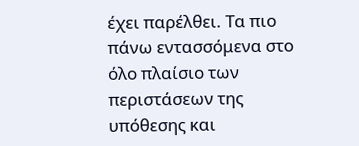έχει παρέλθει. Τα πιο πάνω εντασσόμενα στο όλο πλαίσιο των περιστάσεων της υπόθεσης και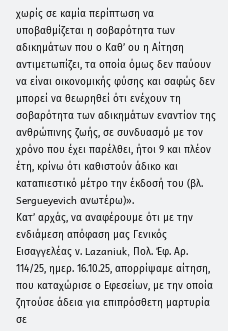χωρίς σε καμία περίπτωση να υποβαθμίζεται η σοβαρότητα των αδικημάτων που ο Καθ’ ου η Αίτηση αντιμετωπίζει, τα οποία όμως δεν παύουν να είναι οικονομικής φύσης και σαφώς δεν μπορεί να θεωρηθεί ότι ενέχουν τη σοβαρότητα των αδικημάτων εναντίον της ανθρώπινης ζωής, σε συνδυασμό με τον χρόνο που έχει παρέλθει, ήτοι 9 και πλέον έτη, κρίνω ότι καθιστούν άδικο και καταπιεστικό μέτρο την έκδοσή του (βλ. Sergueyevich ανωτέρω)».
Κατ’ αρχάς, να αναφέρουμε ότι με την ενδιάμεση απόφαση μας Γενικός Εισαγγελέας ν. Lazaniuk, Πολ. Έφ. Αρ. 114/25, ημερ. 16.10.25, απορρίψαμε αίτηση, που καταχώρισε ο Εφεσείων, με την οποία ζητούσε άδεια για επιπρόσθετη μαρτυρία σε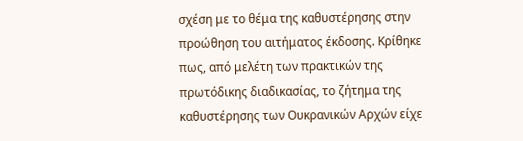σχέση με το θέμα της καθυστέρησης στην προώθηση του αιτήματος έκδοσης. Κρίθηκε πως, από μελέτη των πρακτικών της πρωτόδικης διαδικασίας, το ζήτημα της καθυστέρησης των Ουκρανικών Αρχών είχε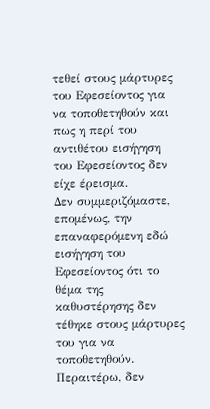τεθεί στους μάρτυρες του Εφεσείοντος για να τοποθετηθούν και πως η περί του αντιθέτου εισήγηση του Εφεσείοντος δεν είχε έρεισμα.
Δεν συμμεριζόμαστε, επομένως, την επαναφερόμενη εδώ εισήγηση του Εφεσείοντος ότι το θέμα της καθυστέρησης δεν τέθηκε στους μάρτυρες του για να τοποθετηθούν. Περαιτέρω, δεν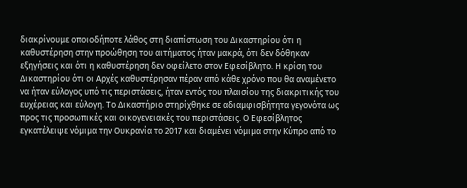διακρίνουμε οποιοδήποτε λάθος στη διαπίστωση του Δικαστηρίου ότι η καθυστέρηση στην προώθηση του αιτήματος ήταν μακρά, ότι δεν δόθηκαν εξηγήσεις και ότι η καθυστέρηση δεν οφείλετο στον Εφεσίβλητο. Η κρίση του Δικαστηρίου ότι οι Αρχές καθυστέρησαν πέραν από κάθε χρόνο που θα αναμένετο να ήταν εύλογος υπό τις περιστάσεις, ήταν εντός του πλαισίου της διακριτικής του ευχέρειας και εύλογη. Το Δικαστήριο στηρίχθηκε σε αδιαμφισβήτητα γεγονότα ως προς τις προσωπικές και οικογενειακές του περιστάσεις. Ο Εφεσίβλητος εγκατέλειψε νόμιμα την Ουκρανία το 2017 και διαμένει νόμιμα στην Κύπρο από το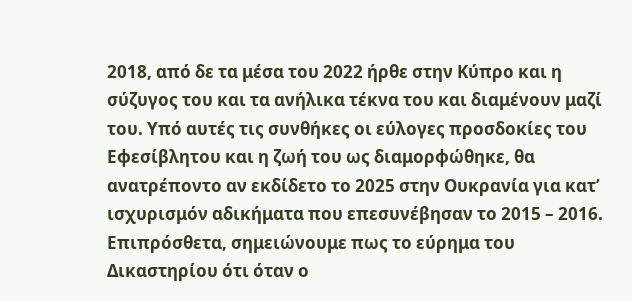2018, από δε τα μέσα του 2022 ήρθε στην Κύπρο και η σύζυγος του και τα ανήλικα τέκνα του και διαμένουν μαζί του. Υπό αυτές τις συνθήκες οι εύλογες προσδοκίες του Εφεσίβλητου και η ζωή του ως διαμορφώθηκε, θα ανατρέποντο αν εκδίδετο το 2025 στην Ουκρανία για κατ’ ισχυρισμόν αδικήματα που επεσυνέβησαν το 2015 – 2016.
Επιπρόσθετα, σημειώνουμε πως το εύρημα του Δικαστηρίου ότι όταν ο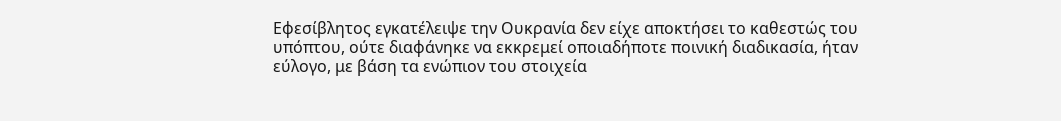Εφεσίβλητος εγκατέλειψε την Ουκρανία δεν είχε αποκτήσει το καθεστώς του υπόπτου, ούτε διαφάνηκε να εκκρεμεί οποιαδήποτε ποινική διαδικασία, ήταν εύλογο, με βάση τα ενώπιον του στοιχεία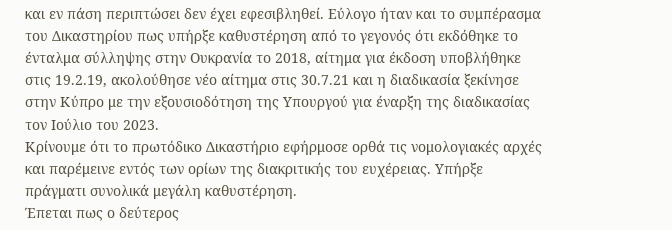και εν πάση περιπτώσει δεν έχει εφεσιβληθεί. Εύλογο ήταν και το συμπέρασμα του Δικαστηρίου πως υπήρξε καθυστέρηση από το γεγονός ότι εκδόθηκε το ένταλμα σύλληψης στην Ουκρανία το 2018, αίτημα για έκδοση υποβλήθηκε στις 19.2.19, ακολούθησε νέο αίτημα στις 30.7.21 και η διαδικασία ξεκίνησε στην Κύπρο με την εξουσιοδότηση της Υπουργού για έναρξη της διαδικασίας τον Ιούλιο του 2023.
Κρίνουμε ότι το πρωτόδικο Δικαστήριο εφήρμοσε ορθά τις νομολογιακές αρχές και παρέμεινε εντός των ορίων της διακριτικής του ευχέρειας. Υπήρξε πράγματι συνολικά μεγάλη καθυστέρηση.
Έπεται πως ο δεύτερος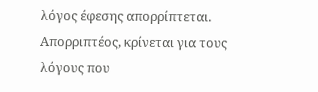λόγος έφεσης απορρίπτεται.
Απορριπτέος, κρίνεται για τους λόγους που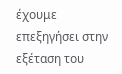έχουμε επεξηγήσει στην εξέταση του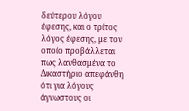δεύτερου λόγου έφεσης, και ο τρίτος λόγος έφεσης, με τον οποίο προβάλλεται πως λανθασμένα το Δικαστήριο απεφάνθη ότι για λόγους άγνωστους οι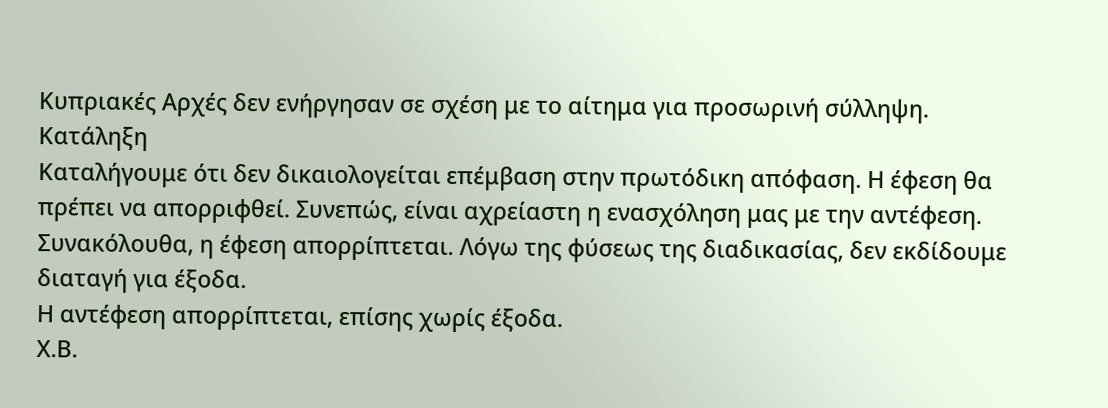Κυπριακές Αρχές δεν ενήργησαν σε σχέση με το αίτημα για προσωρινή σύλληψη.
Κατάληξη
Καταλήγουμε ότι δεν δικαιολογείται επέμβαση στην πρωτόδικη απόφαση. Η έφεση θα πρέπει να απορριφθεί. Συνεπώς, είναι αχρείαστη η ενασχόληση μας με την αντέφεση.
Συνακόλουθα, η έφεση απορρίπτεται. Λόγω της φύσεως της διαδικασίας, δεν εκδίδουμε διαταγή για έξοδα.
Η αντέφεση απορρίπτεται, επίσης χωρίς έξοδα.
Χ.Β.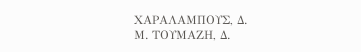ΧΑΡΑΛΑΜΠΟΥΣ, Δ.
Μ. ΤΟΥΜΑΖΗ, Δ.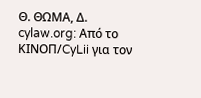Θ. ΘΩΜΑ, Δ.
cylaw.org: Από το ΚΙΝOΠ/CyLii για τον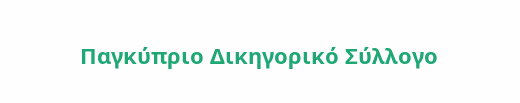Παγκύπριο Δικηγορικό Σύλλογο